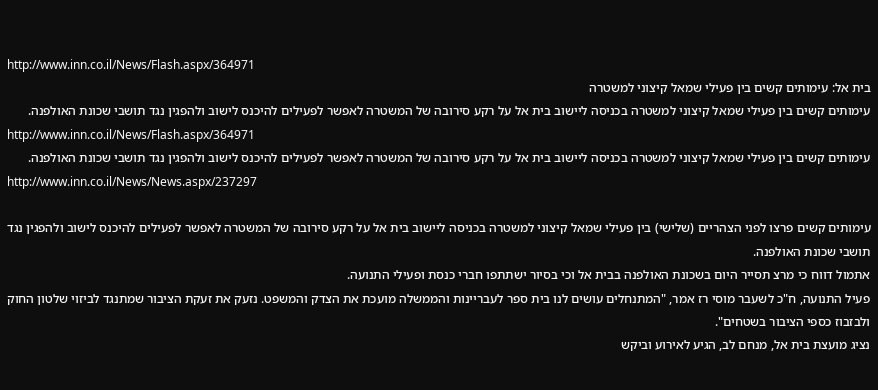http://www.inn.co.il/News/Flash.aspx/364971
בית אל: עימותים קשים בין פעילי שמאל קיצוני למשטרה
עימותים קשים בין פעילי שמאל קיצוני למשטרה בכניסה ליישוב בית אל על רקע סירובה של המשטרה לאפשר לפעילים להיכנס לישוב ולהפגין נגד תושבי שכונת האולפנה.
http://www.inn.co.il/News/Flash.aspx/364971
עימותים קשים בין פעילי שמאל קיצוני למשטרה בכניסה ליישוב בית אל על רקע סירובה של המשטרה לאפשר לפעילים להיכנס לישוב ולהפגין נגד תושבי שכונת האולפנה.
http://www.inn.co.il/News/News.aspx/237297

עימותים קשים פרצו לפני הצהריים (שלישי) בין פעילי שמאל קיצוני למשטרה בכניסה ליישוב בית אל על רקע סירובה של המשטרה לאפשר לפעילים להיכנס לישוב ולהפגין נגד תושבי שכונת האולפנה.
אתמול דווח כי מרצ תסייר היום בשכונת האולפנה בבית אל וכי בסיור ישתתפו חברי כנסת ופעילי התנועה.
פעיל התנועה, ח"כ לשעבר מוסי רז אמר, "המתנחלים עושים לנו בית ספר לעבריינות והממשלה מועכת את הצדק והמשפט. נזעק את זעקת הציבור שמתנגד לביזוי שלטון החוק ולבזבוז כספי הציבור בשטחים".
נציג מועצת בית אל, מנחם לב, הגיע לאירוע וביקש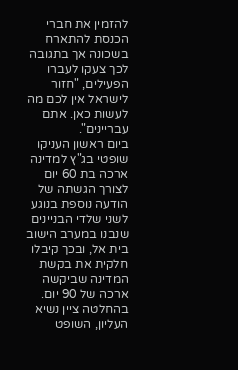להזמין את חברי הכנסת להתארח בשכונה אך בתגובה לכך צעקו לעברו הפעילים, "חזור לישראל אין לכם מה לעשות כאן. אתם עבריינים".
ביום ראשון העניקו שופטי בג"ץ למדינה ארכה בת 60 יום לצורך הגשתה של הודעה נוספת בנוגע לשני שלדי הבניינים שנבנו במערב הישוב בית אל, ובכך קיבלו חלקית את בקשת המדינה שביקשה ארכה של 90 יום.
בהחלטה ציין נשיא העליון, השופט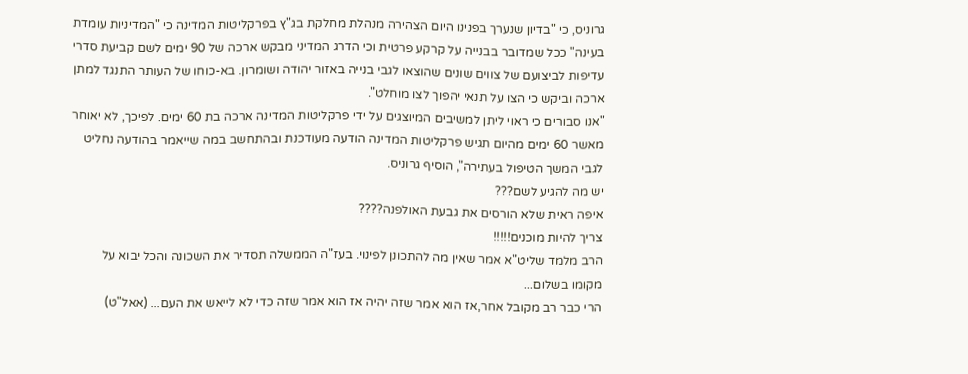גרוניס, כי "בדיון שנערך בפנינו היום הצהירה מנהלת מחלקת בג"ץ בפרקליטות המדינה כי "המדיניות עומדת בעינה" ככל שמדובר בבנייה על קרקע פרטית וכי הדרג המדיני מבקש ארכה של 90 ימים לשם קביעת סדרי עדיפות לביצועם של צווים שונים שהוצאו לגבי בנייה באזור יהודה ושומרון. בא-כוחו של העותר התנגד למתן ארכה וביקש כי הצו על תנאי יהפוך לצו מוחלט".
"אנו סבורים כי ראוי ליתן למשיבים המיוצגים על ידי פרקליטות המדינה ארכה בת 60 ימים. לפיכך, לא יאוחר מאשר 60 ימים מהיום תגיש פרקליטות המדינה הודעה מעודכנת ובהתחשב במה שייאמר בהודעה נחליט לגבי המשך הטיפול בעתירה", הוסיף גרוניס.
יש מה להגיע לשם???
איפה ראית שלא הורסים את גבעת האולפנה????
צריך להיות מוכנים!!!!!
הרב מלמד שליט"א אמר שאין מה להתכונן לפינוי. בעז"ה הממשלה תסדיר את השכונה והכל יבוא על מקומו בשלום...
הרי כבר רב מקובל אחר,אז הוא אמר שזה יהיה אז הוא אמר שזה כדי לא לייאש את העם... (אאל"ט)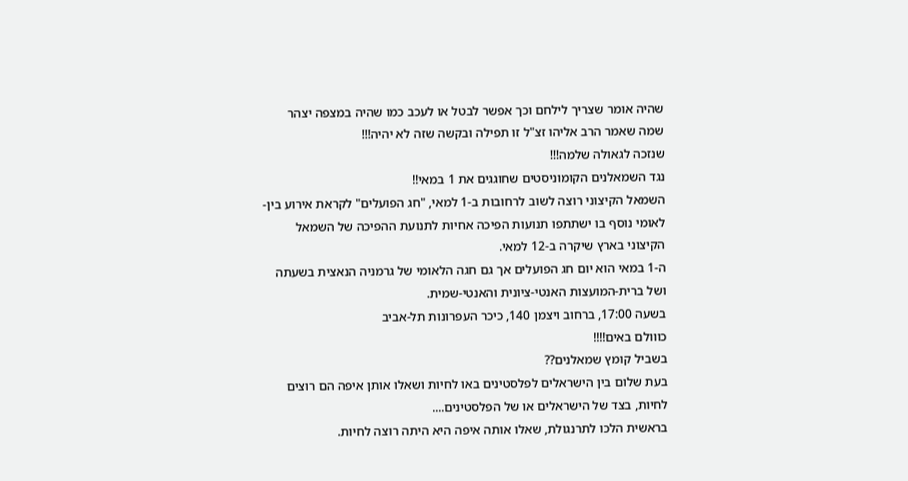שהיה אומר שצריך לילחם וכך אפשר לבטל או לעכב כמו שהיה במצפה יצהר
שמה שאמר הרב אליהו זצ"ל זו תפילה ובקשה שזה לא יהיה!!!
שנזכה לגאולה שלמה!!!
נגד השמאלנים הקומוניסטים שחוגגים את 1 במאי!!
השמאל הקיצוני רוצה לשוב לרחובות ב-1 למאי, "חג הפועלים" לקראת אירוע בין-לאומי נוסף בו ישתתפו תנועות הפיכה אחיות לתנועת ההפיכה של השמאל הקיצוני בארץ שיקרה ב-12 למאי.
ה-1 במאי הוא יום חג הפועלים אך גם חגה הלאומי של גרמניה הנאצית בשעתה ושל ברית-המועצות האנטי-ציונית והאנטי-שמית.
בשעה 17:00, ברחוב ויצמן 140, כיכר העפרונות תל-אביב
כווולם באים!!!!
בשביל קומץ שמאלנים??
בעת שלום בין הישראלים לפלסטינים באו לחיות ושאלו אותן איפה הם רוצים לחיות, בצד של הישראלים או של הפלסטינים....
בראשית הלכו לתרנגולת, שאלו אותה איפה היא היתה רוצה לחיות.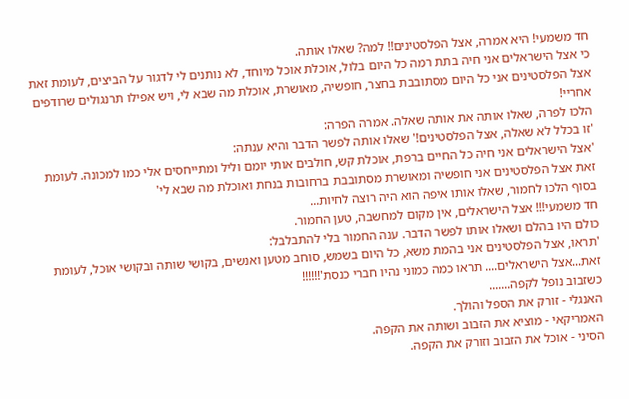חד משמעי! היא אמרה, אצל הפלסטינים!! למה? שאלו אותה.
כי אצל הישראלים אני חיה בתת רמה כל היום בלול, אוכלת אוכל מיוחד, לא נותנים לי לדגור על הביצים, לעומת זאת אצל הפלסטינים אני כל היום מסתובבת בחצר, חופשיה, מאושרת, אוכלת מה שבא לי, ויש אפילו תרנגולים שרודפים אחריי!
הלכו לפרה, שאלו אותה את אותה שאלה. אמרה הפרה:
'זו בכלל לא שאלה, אצל הפלסטינים!' שאלו אותה לפשר הדבר והיא ענתה:
'אצל הישראלים אני חיה כל החיים ברפת, אוכלת קש, חולבים אותי יומם וליל ומתייחסים אלי כמו למכונה. לעומת זאת אצל הפלסטינים אני חופשיה ומאושרת מסתובבת ברחובות בנחת ואוכלת מה שבא לי'
בסוף הלכו לחמור, שאלו אותו איפה הוא היה רוצה לחיות...
חד משמעי!!! אצל הישראלים, אין מקום למחשבה, טען החמור.
כולם היו בהלם ושאלו אותו לפשר הדבר. ענה החמור בלי להתבלבל:
'תראו, אצל הפלסטינים אני בהמת משא, כל היום בשמש, סוחב מטען ואנשים, בקושי שותה ובקושי אוכל, לעומת זאת...אצל הישראלים.... תראו כמה כמוני נהיו חברי כנסת'!!!!!!
כשזבוב נופל לקפה.......
האנגלי - זורק את הספל והולך.
האמריקאי - מוציא את הזבוב ושותה את הקפה.
הסיני - אוכל את הזבוב וזורק את הקפה.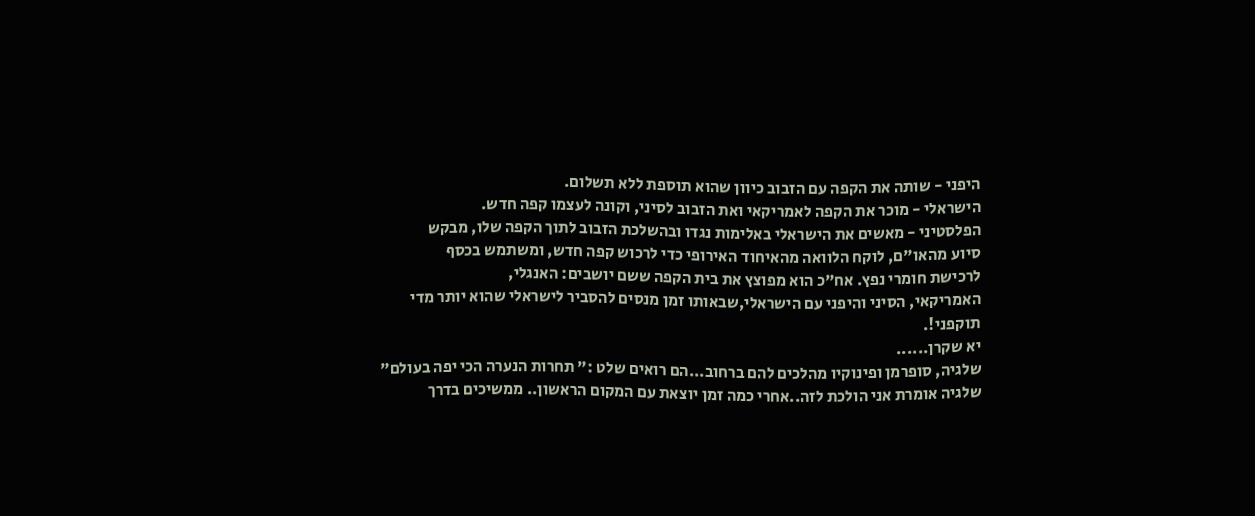היפני - שותה את הקפה עם הזבוב כיוון שהוא תוספת ללא תשלום.
הישראלי - מוכר את הקפה לאמריקאי ואת הזבוב לסיני, וקונה לעצמו קפה חדש.
הפלסטיני - מאשים את הישראלי באלימות נגדו ובהשלכת הזבוב לתוך הקפה שלו, מבקש
סיוע מהאו"ם, לוקח הלוואה מהאיחוד האירופי כדי לרכוש קפה חדש, ומשתמש בכסף
לרכישת חומרי נפץ. אח"כ הוא מפוצץ את בית הקפה ששם יושבים: האנגלי,
האמריקאי, הסיני והיפני עם הישראלי,שבאותו זמן מנסים להסביר לישראלי שהוא יותר מדי
תוקפני!.
יא שקרן......
שלגיה, סופרמן ופינוקיו מהלכים להם ברחוב...הם רואים שלט :" תחרות הנערה הכי יפה בעולם" שלגיה אומרת אני הולכת לזה..אחרי כמה זמן יוצאת עם המקום הראשון.. ממשיכים בדרך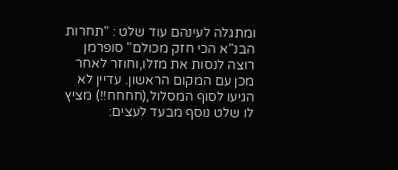ומתגלה לעינהם עוד שלט : "תחרות הבנ"א הכי חזק מכולם" סופרמן רוצה לנסות את מזלו,וחוזר לאחר מכן עם המקום הראשון. עדיין לא הגיעו לסוף המסלול,(חחחח!!) מציץ לו שלט נוסף מבעד לעצים: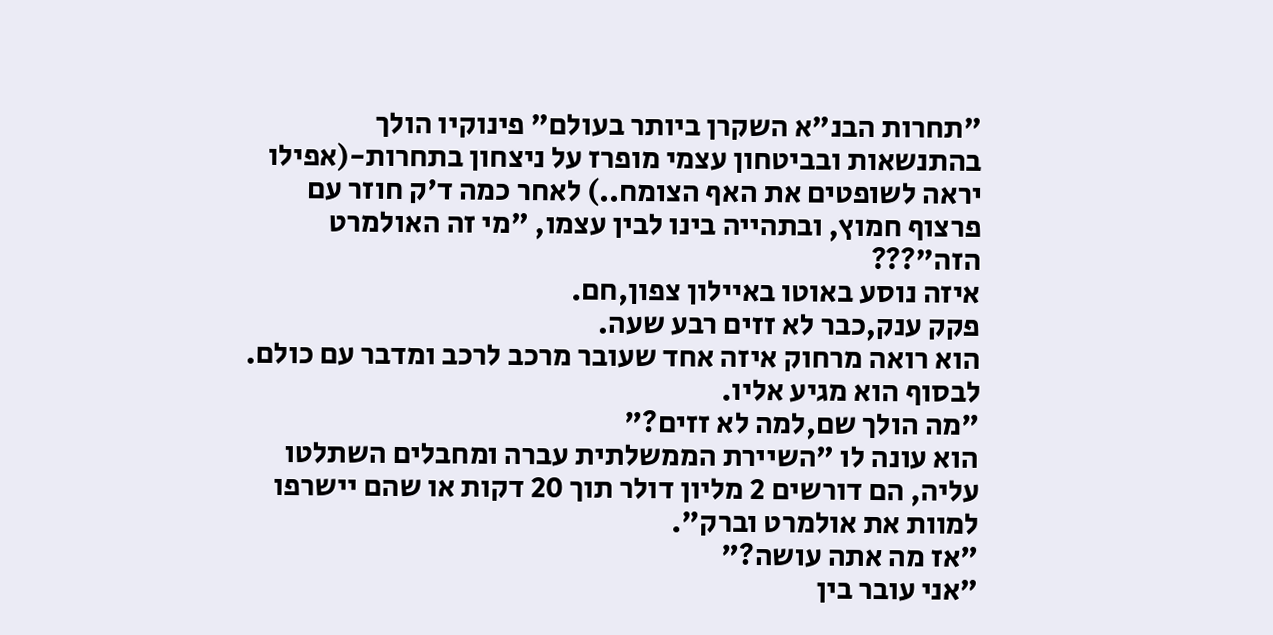"תחרות הבנ"א השקרן ביותר בעולם" פינוקיו הולך בהתנשאות ובביטחון עצמי מופרז על ניצחון בתחרות-(אפילו יראה לשופטים את האף הצומח..) לאחר כמה ד'ק חוזר עם פרצוף חמוץ, ובתהייה בינו לבין עצמו, "מי זה האולמרט הזה"???
איזה נוסע באוטו באיילון צפון,חם.
פקק ענק,כבר לא זזים רבע שעה.
הוא רואה מרחוק איזה אחד שעובר מרכב לרכב ומדבר עם כולם.
לבסוף הוא מגיע אליו.
"מה הולך שם,למה לא זזים?"
הוא עונה לו "השיירת הממשלתית עברה ומחבלים השתלטו עליה, הם דורשים 2 מליון דולר תוך 20 דקות או שהם יישרפו למוות את אולמרט וברק".
"אז מה אתה עושה?"
"אני עובר בין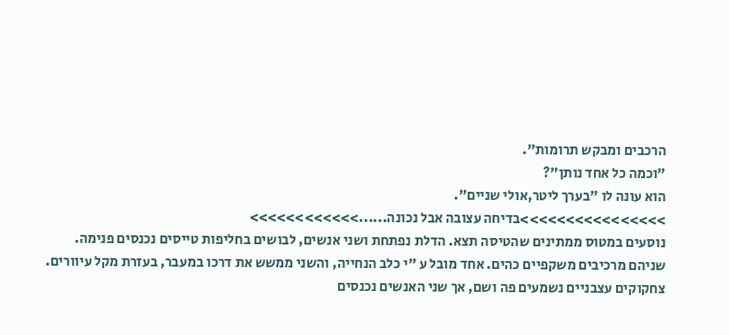הרכבים ומבקש תרומות".
"וכמה כל אחד נותן"?
הוא עונה לו "בערך ליטר,אולי שניים".
>>>>>>>>>>>>>>>>בדיחה עצובה אבל נכונה......>>>>>>>>>>>>
נוסעים במטוס ממתינים שהטיסה תצא. הדלת נפתחת ושני אנשים, לבושים בחליפות טייסים נכנסים פנימה.
שניהם מרכיבים משקפיים כהים. אחד מובל ע "י כלב הנחייה, והשני ממשש את דרכו במעבר, בעזרת מקל עיוורים.
צחקוקים עצבניים נשמעים פה ושם, אך שני האנשים נכנסים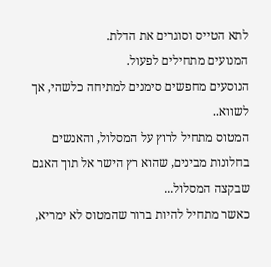לתא הטייס וסוגרים את הדלת.
המנועים מתחילים לפעול.
הנוסעים מחפשים סימנים למתיחה כלשהי, אך לשווא..
המטוס מתחיל לרוץ על המסלול, והאנשים בחלונות מבינים, שהוא רץ הישר אל תוך האגם שבקצה המסלול...
כאשר מתחיל להיות ברור שהמטוס לא ימריא,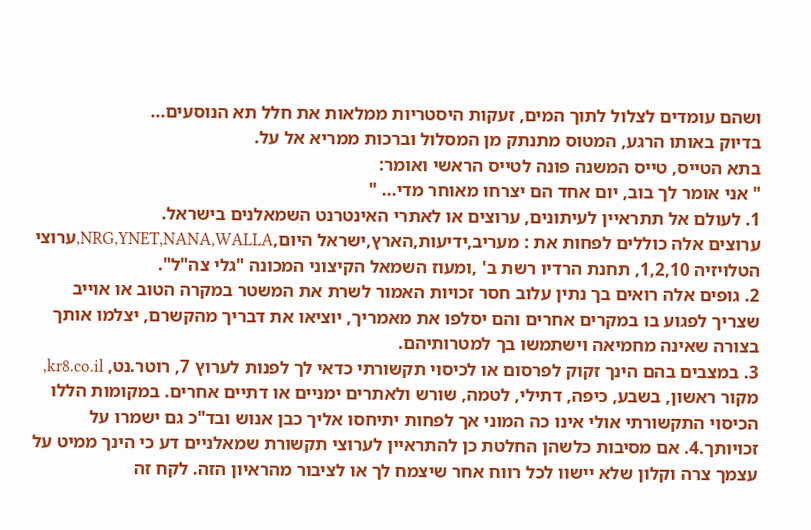ושהם עומדים לצלול לתוך המים, זעקות היסטריות ממלאות את חלל תא הנוסעים...
בדיוק באותו הרגע, המטוס מתנתק מן המסלול וברכות ממריא אל על.
בתא הטייס, טייס המשנה פונה לטייס הראשי ואומר:
" אני אומר לך בוב, יום אחד הם יצרחו מאוחר מדי... "
1. לעולם אל תתראיין לעיתונים, ערוצים או לאתרי האינטרנט השמאלנים בישראל.
ערוצים אלה כוללים לפחות את : מעריב,ידיעות,הארץ,ישראל היום,NRG,YNET,NANA,WALLA,ערוצי הטלויזיה 1,2,10, תחנת הרדיו רשת ב' ,ומעוז השמאל הקיצוני המכונה "גלי צה"ל".
2. גופים אלה רואים בך נתין עלוב חסר זכויות האמור לשרת את המשטר במקרה הטוב או אוייב שצריך לפגוע בו במקרים אחרים והם יסלפו את מאמריך, יוציאו את דבריך מהקשרם, יצלמו אותך בצורה שאינה מחמיאה וישתמשו בך למטרותיהם.
3. במצבים בהם הינך זקוק לפרסום או לכיסוי תקשורתי כדאי לך לפנות לערוץ 7, רוטר.נט, kr8.co.il, מקור ראשון, בשבע, כיפה, דתילי, לטמה, שורש ולאתרים ימניים או דתיים אחרים. במקומות הללו הכיסוי התקשורתי אולי אינו כה המוני אך לפחות יתיחסו אליך כבן אנוש ובד"כ גם ישמרו על זכויותך.4. אם מסיבות כלשהן החלטת כן להתראיין לערוצי תקשורת שמאלניים דע כי הינך ממיט על עצמך צרה וקלון שלא יישוו לכל רווח אחר שיצמח לך או לציבור מהראיון הזה. לקח זה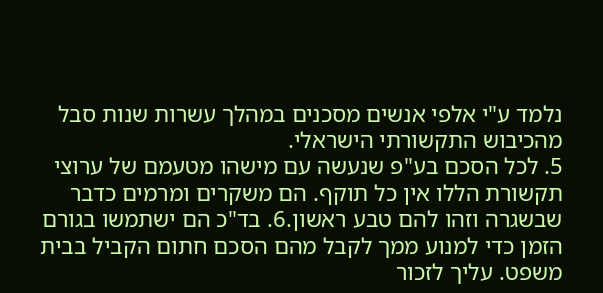נלמד ע"י אלפי אנשים מסכנים במהלך עשרות שנות סבל מהכיבוש התקשורתי הישראלי.
5. לכל הסכם בע"פ שנעשה עם מישהו מטעמם של ערוצי תקשורת הללו אין כל תוקף. הם משקרים ומרמים כדבר שבשגרה וזהו להם טבע ראשון.6. בד"כ הם ישתמשו בגורם הזמן כדי למנוע ממך לקבל מהם הסכם חתום הקביל בבית משפט. עליך לזכור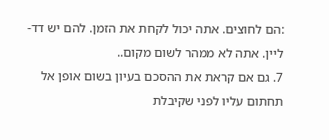:הם לחוצים. אתה יכול לקחת את הזמן. להם יש דד-ליין. אתה לא ממהר לשום מקום..
7. גם אם קראת את ההסכם בעיון בשום אופן אל תחתום עליו לפני שקיבלת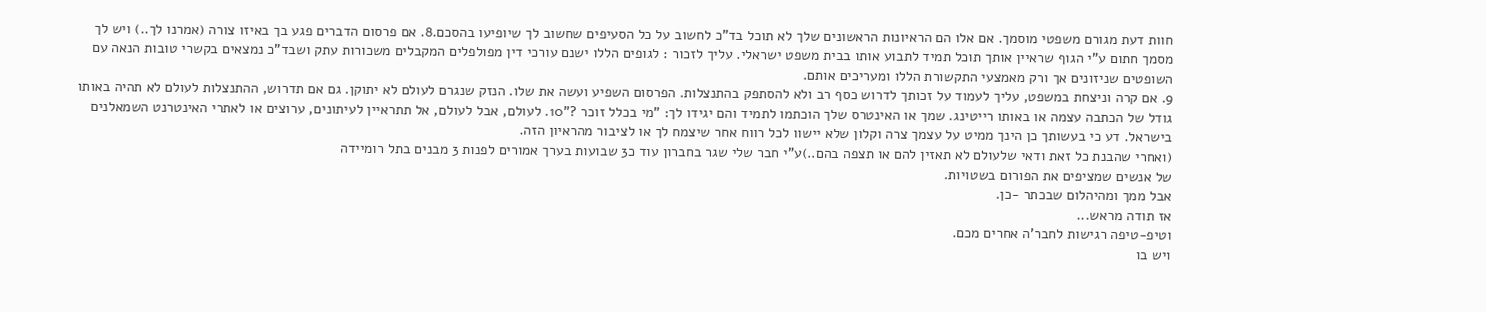חוות דעת מגורם משפטי מוסמך. אם אלו הם הראיונות הראשונים שלך לא תוכל בד"כ לחשוב על כל הסעיפים שחשוב לך שיופיעו בהסכם.8. אם פרסום הדברים פגע בך באיזו צורה (אמרנו לך..) ויש לך מסמך חתום ע"י הגוף שראיין אותך תוכל תמיד לתבוע אותו בבית משפט ישראלי. עליך לזכור : לגופים הללו ישנם עורכי דין מפולפלים המקבלים משכורות עתק ושבד"כ נמצאים בקשרי טובות הנאה עם השופטים שניזונים אך ורק מאמצעי התקשורת הללו ומעריכים אותם.
9. אם קרה וניצחת במשפט, עליך לעמוד על זכותך לדרוש כסף רב ולא להסתפק בהתנצלות. הפרסום השפיע ועשה את שלו. הנזק שנגרם לעולם לא יתוקן. גם אם תדרוש, ההתנצלות לעולם לא תהיה באותו גודל של הכתבה עצמה או באותו רייטינג. שמך או האינטרס שלך הוכתמו לתמיד והם יגידו לך: "מי בכלל זוכר ?"10. לעולם, אבל לעולם, אל תתראיין לעיתונים, ערוצים או לאתרי האינטרנט השמאלנים בישראל. דע כי בעשותך כן הינך ממיט על עצמך צרה וקלון שלא יישוו לכל רווח אחר שיצמח לך או לציבור מהראיון הזה.
(ואחרי שהבנת כל זאת ודאי שלעולם לא תאזין להם או תצפה בהם..)ע"י חבר שלי שגר בחברון עוד כ3 שבועות בערך אמורים לפנות 3 מבנים בתל רומיידה
של אנשים שמציפים את הפורום בשטויות.
אבל ממך ומהיהלום שבכתר -כן.
אז תודה מראש...
וטיפ-טיפה רגישות לחבר'ה אחרים מכם.
ויש בו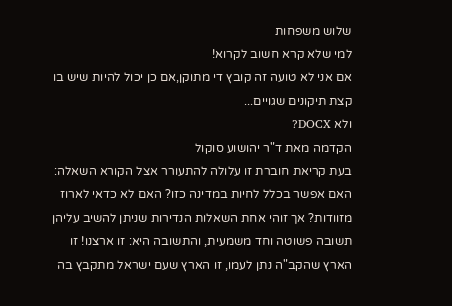שלוש משפחות
למי שלא קרא חשוב לקרוא!
אם אני לא טועה זה קובץ די מתוקן,אם כן יכול להיות שיש בו קצת תיקונים שגויים...
ולא DOCX?
הקדמה מאת ד"ר יהושוע סוקול
בעת קריאת חוברת זו עלולה להתעורר אצל הקורא השאלה: האם אפשר בכלל לחיות במדינה כזו? האם לא כדאי לארוז מזוודות? אך זוהי אחת השאלות הנדירות שניתן להשיב עליהן תשובה פשוטה וחד משמעית, והתשובה היא: זו ארצנו! זו הארץ שהקב"ה נתן לעמו, זו הארץ שעם ישראל מתקבץ בה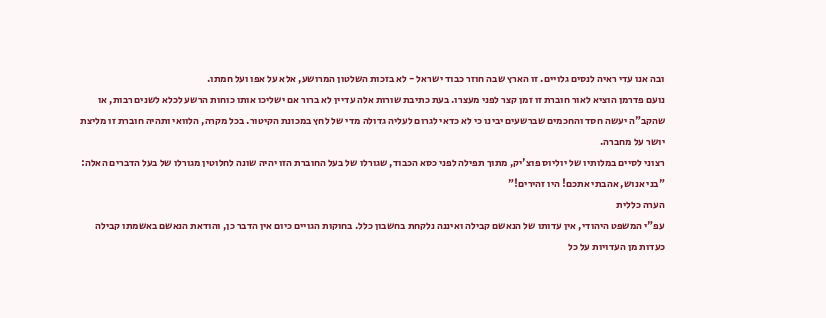ובה אנו עדי ראיה לנסים גלויים. זו הארץ שבה חוזר כבוד ישראל - לא בזכות השלטון המרושע, אלא על אפו ועל חמתו.
נועם פדרמן הוציא לאור חוברת זו זמן קצר לפני מעצרו. בעת כתיבת שורות אלה עדיין לא ברור אם ישליכו אותו כוחות הרשע לכלא לשנים רבות, או שהקב"ה יעשה חסד והחכמים שברשעים יבינו כי לא כדאי לגרום לעליה גדולה מדי של לחץ במכונת הקיטור. בכל מקרה, הלוואי ותהיה חוברת זו מליצת יושר על מחברה.
רצוני לסיים במלותיו של יוליוס פוצ'יק, מתוך תפילה לפני כסא הכבוד, שגורלו של בעל החוברת הזו יהיה שונה לחלוטין מגורלו של בעל הדברים האלה:
"בני אנוש, אהבתי אתכם! היו זהירים!"
הערה כללית
עפ"י המשפט היהודי, אין עדותו של הנאשם קבילה ואיננה נלקחת בחשבון כלל. בחוקות הגויים כיום אין הדבר כן, והודאת הנאשם באשמתו קבילה כעדות מן העדויות על כל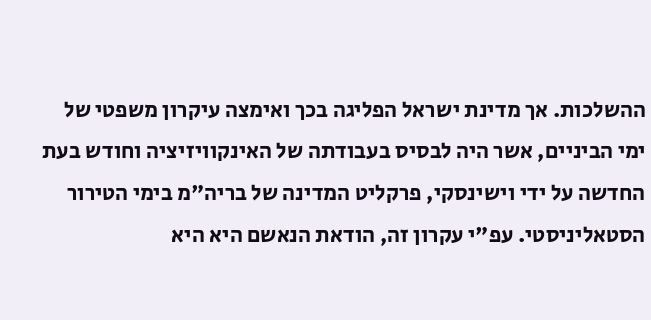ההשלכות. אך מדינת ישראל הפליגה בכך ואימצה עיקרון משפטי של ימי הביניים, אשר היה לבסיס בעבודתה של האינקוויזיציה וחודש בעת החדשה על ידי וישינסקי, פרקליט המדינה של בריה"מ בימי הטירור הסטאליניסטי. עפ"י עקרון זה, הודאת הנאשם היא היא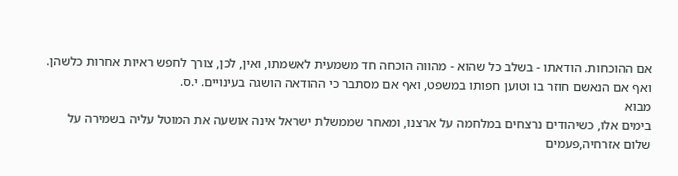אם ההוכחות. הודאתו - בשלב כל שהוא - מהווה הוכחה חד משמעית לאשמתו, ואין, לכן, צורך לחפש ראיות אחרות כלשהן. ואף אם הנאשם חוזר בו וטוען חפותו במשפט, ואף אם מסתבר כי ההודאה הושגה בעינויים. י.ס.
מבוא
בימים אלו, כשיהודים נרצחים במלחמה על ארצנו, ומאחר שממשלת ישראל אינה אושעה את המוטל עליה בשמירה על שלום אזרחיה,פעמים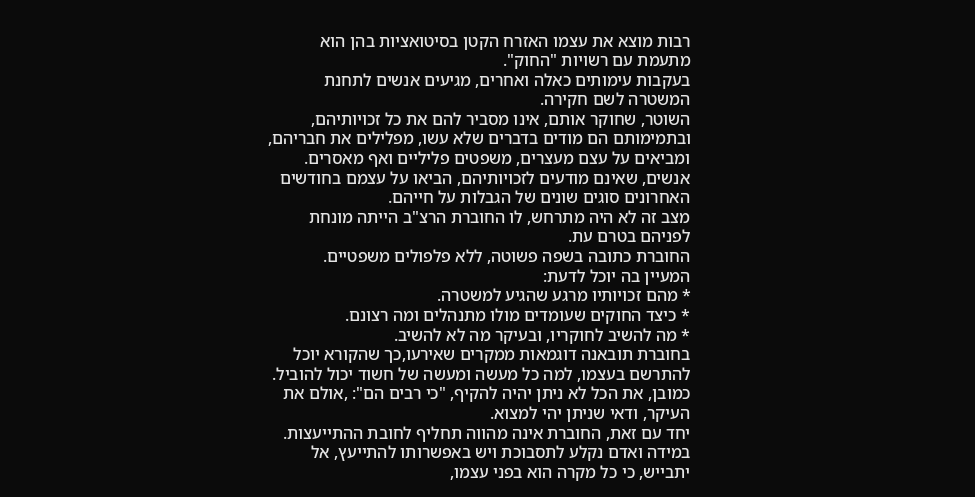רבות מוצא את עצמו האזרח הקטן בסיטואציות בהן הוא מתעמת עם רשויות "החוק".
בעקבות עימותים כאלה ואחרים, מגיעים אנשים לתחנת המשטרה לשם חקירה.
השוטר, שחוקר אותם, אינו מסביר להם את כל זכויותיהם, ובתמימותם הם מודים בדברים שלא עשו, מפלילים את חבריהם, ומביאים על עצם מעצרים, משפטים פליליים ואף מאסרים.
אנשים, שאינם מודעים לזכויותיהם, הביאו על עצמם בחודשים האחרונים סוגים שונים של הגבלות על חייהם.
מצב זה לא היה מתרחש, לו החוברת הרצ"ב הייתה מונחת לפניהם בטרם עת.
החוברת כתובה בשפה פשוטה, ללא פלפולים משפטיים.
המעיין בה יוכל לדעת:
* מהם זכויותיו מרגע שהגיע למשטרה.
* כיצד החוקים שעומדים מולו מתנהלים ומה רצונם.
* מה להשיב לחוקריו, ובעיקר מה לא להשיב.
בחוברת תובאנה דוגמאות ממקרים שאירעו,כך שהקורא יוכל להתרשם בעצמו, למה כל מעשה ומעשה של חשוד יכול להוביל.
כמובן, את הכל לא ניתן יהיה להקיף, "כי רבים הם": ,אולם את העיקר, ודאי שניתן יהי למצוא.
יחד עם זאת, החוברת אינה מהווה תחליף לחובת ההתייעצות. במידה ואדם נקלע לתסבוכת ויש באפשרותו להתייעץ, אל יתבייש, כי כל מקרה הוא בפני עצמו,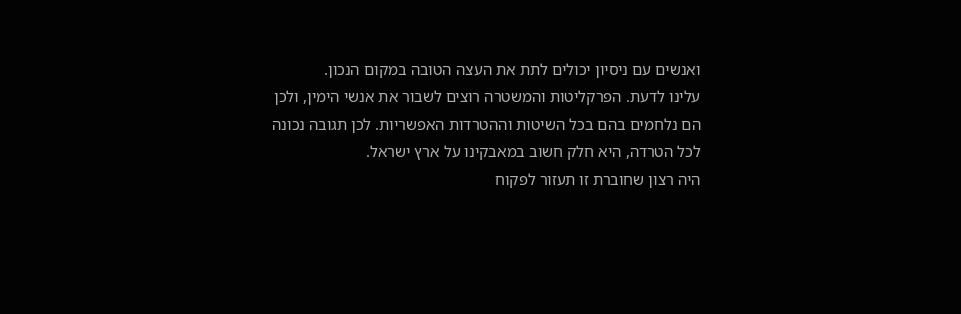ואנשים עם ניסיון יכולים לתת את העצה הטובה במקום הנכון.
עלינו לדעת. הפרקליטות והמשטרה רוצים לשבור את אנשי הימין, ולכן הם נלחמים בהם בכל השיטות וההטרדות האפשריות. לכן תגובה נכונה לכל הטרדה, היא חלק חשוב במאבקינו על ארץ ישראל.
היה רצון שחוברת זו תעזור לפקוח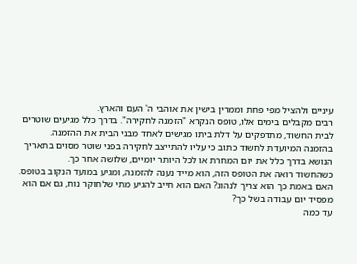עיניים ולהציל מפי פחת וממרין בישין את אוהבי ה' העם והארץ.
רבים מקבלים בימים אלו, טופס הנקרא "הזמנה לחקירה". בדרך כלל מגיעים שוטרים לבית החשוד, מתדפקים על דלת ביתו מגישים לאחד מבני הבית את ההזמנה.
בהזמנה המיועדת לחשוד כתוב כי עליו להתייצב לחקירה בפני שוטר מסוים בתאריך הנושא בדרך כלל את יום המחרת או לכל היותר יומיים, שלושה אחר כך.
כשהחשוד רואה את הטופס הזה, הוא מייד נענה להזמנה, ומגיע במועד הנקוב בטופס.
האם באמת כך הוא צריך לנהוג? האם הוא חייב להגיע מתי שלחוקר נוח, גם אם הוא מפסיד יום עבודה בשל כך?
עד כמה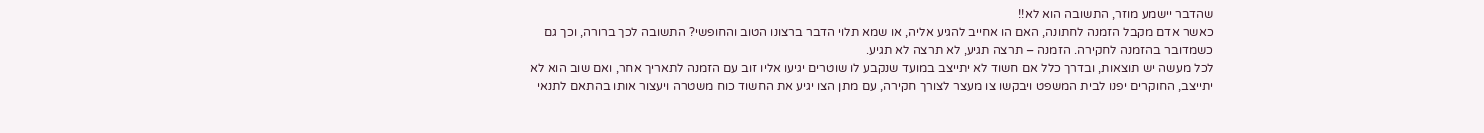שהדבר יישמע מוזר, התשובה הוא לא!!
כאשר אדם מקבל הזמנה לחתונה, האם הו אחייב להגיע אליה, או שמא תלוי הדבר ברצונו הטוב והחופשי? התשובה לכך ברורה, וכך גם כשמדובר בהזמנה לחקירה. הזמנה – תרצה תגיע, לא תרצה לא תגיע.
לכל מעשה יש תוצאות, ובדרך כלל אם חשוד לא יתייצב במועד שנקבע לו שוטרים יגיעו אליו זוב עם הזמנה לתאריך אחר, ואם שוב הוא לא יתייצב, החוקרים יפנו לבית המשפט ויבקשו צו מעצר לצורך חקירה, עם מתן הצו יגיע את החשוד כוח משטרה ויעצור אותו בהתאם לתנאי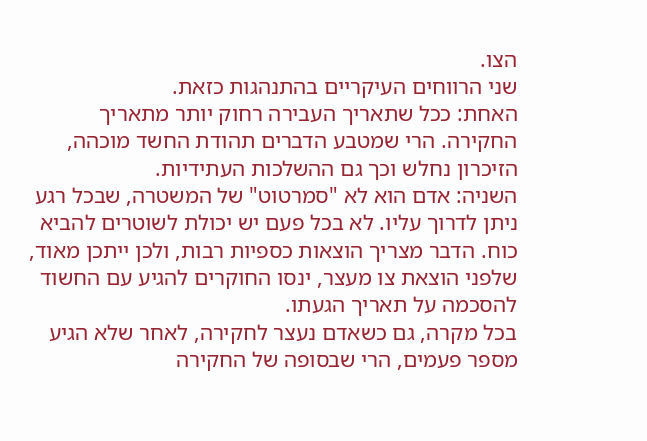הצו.
שני הרווחים העיקריים בהתנהגות כזאת.
האחת: ככל שתאריך העבירה רחוק יותר מתאריך החקירה. הרי שמטבע הדברים תהודת החשד מוכהה, הזיכרון נחלש וכך גם ההשלכות העתידיות.
השניה: אדם הוא לא "סמרטוט" של המשטרה, שבכל רגע ניתן לדרוך עליו. לא בכל פעם יש יכולת לשוטרים להביא כוח. הדבר מצריך הוצאות כספיות רבות, ולכן ייתכן מאוד, שלפני הוצאת צו מעצר, ינסו החוקרים להגיע עם החשוד להסכמה על תאריך הגעתו.
בכל מקרה, גם כשאדם נעצר לחקירה, לאחר שלא הגיע מספר פעמים, הרי שבסופה של החקירה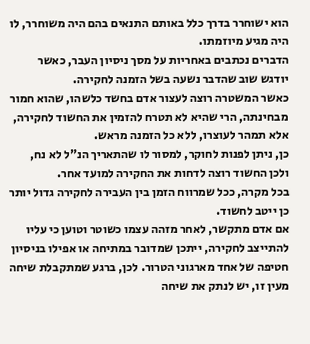הוא ישוחרר בדרך כלל באותם התנאים בהם היה משוחרר, לו היה מגיע מיוזמתו.
הדברים נכתבים באחריות על מסך ניסיון העבר, כאשר יודגש שוב שהדבר נשעה בשל הזמנה לחקירה.
כאשר המשטרה רוצה לעצור אדם בחשד כלשהו, שהוא חמור מבחינתה, הרי שהיא לא תטרח להזמין את החשוד לחקירה, אלא תמהר לעוצרו, ללא כל הזמנה מראש.
כן, ניתן לפנות לחוקר, למסור לו שהתאריך הנ"ל לא נח, ולכן החשוד רוצה לדחות את החקירה למועד אחר.
בכל מקרה, ככל שמרווח הזמן בין העבירה לחקירה גדול יותר כן ייטב לחשוד.
אם אדם מתקשר, לאחר מזהה עצמו כשוטר וטוען כי עליו להתייצב לחקירה, ייתכן שמדובר במתיחה או אפילו בניסיון חטיפה של אחד מארגוני הטרור. לכן, ברגע שמתקבלת שיחה מעין זו, יש לנתק את שיחה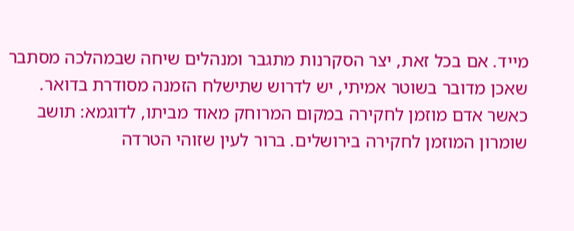מייד. אם בכל זאת, יצר הסקרנות מתגבר ומנהלים שיחה שבמהלכה מסתבר שאכן מדובר בשוטר אמיתי, יש לדרוש שתישלח הזמנה מסודרת בדואר.
כאשר אדם מוזמן לחקירה במקום המרוחק מאוד מביתו, לדוגמא: תושב שומרון המוזמן לחקירה בירושלים. ברור לעין שזוהי הטרדה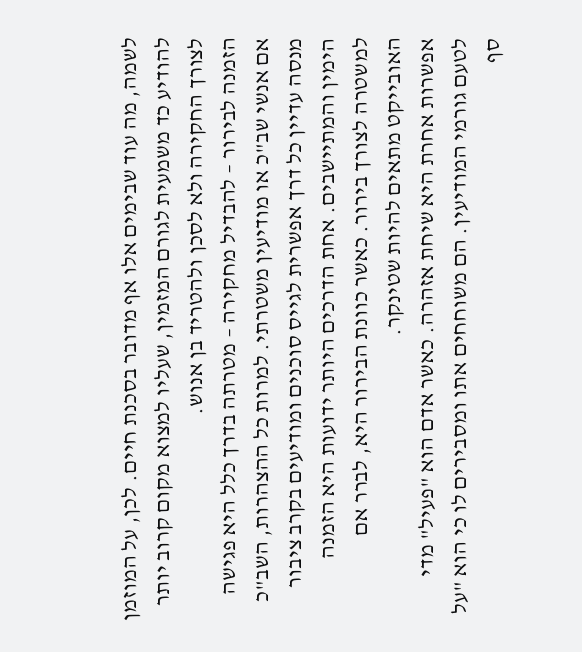לשמה, מה עוד שבימים אלו אף מדובר בסכנת חיים. לכן, על המוזמן להודיע כד משמעית לגורם המזמין, שעליו למצוא מקום קרוב יותר לצורך החקירה ולא לסכן ולהטריד בן אנוש.
הזמנה לבירור – להבדיל מחקירה – מטרתה בדרך כלל היא פגישה אם אנשי שב"כ או מודיעין משטרתי. למרות כל ההצהרות, השב"כ מנסה עדיין כל דרך אפשרית לגייס סוכנים ומודיעים בקרב ציבור הימין והמתיישבים. אחת הדרכים היותר ידועות היא הזמנה למשטרה לצורך בירור. כאשר כוונת הבירור היא, לברר אם האובייקט מתאים להיות שטינקר.
אפשרות אחרת היא שיחת אזהרה. כאשר אדם הוא "פעיל" מדי לטעם גורמי המודיעין. הם משוחחים אתו ומסבירים לו כי הוא "על סף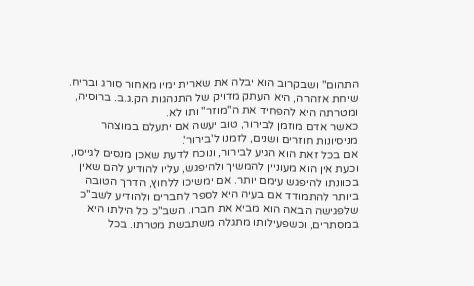התהום" ושבקרוב הוא יבלה את שארית ימיו מאחור סורג ובריח. שיחת אזהרה, היא העתק מדויק של התנהגות הק.ג.ב. ברוסיה, ומטרתה היא להפחיד את ה"מוזר" ותו לא.
כאשר אדם מוזמן לבירור, טוב יעשה אם יתעלם במוצהר מניסיונות חוזרים ושנים, לזמנו ל'בירור'.
אם בכל זאת הוא הגיע לבירור, ונוכח לדעת שאכן מנסים לגייסו, וכעת אין הוא מעוניין להמשיך ולהיפגש, עליו להודיע להם שאין בכוונתו להיפגש עימם יותר. אם ימשיכו ללחוץ, הדרך הטובה ביותר להתמודד אם בעיה היא לספר לחברים ולהודיע לשב"כ שלפגישה הבאה הוא מביא את חברו. השב"כ כל הילתו היא במסתרים, וכשפעילותו מתגלה משתבשת מטרתו. בכל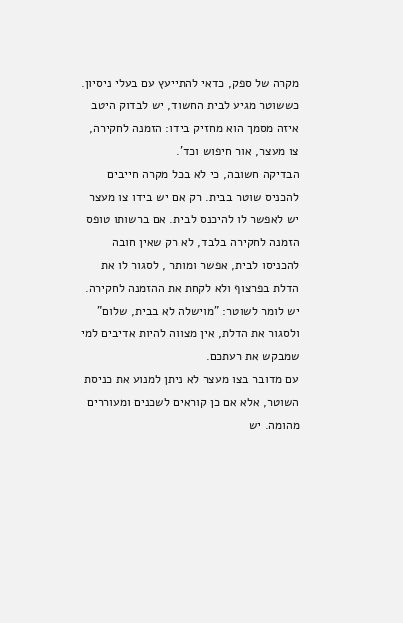מקרה של ספק, כדאי להתייעץ עם בעלי ניסיון.
כששוטר מגיע לבית החשוד, יש לבדוק היטב איזה מסמך הוא מחזיק בידו: הזמנה לחקירה, צו מעצר, אור חיפוש וכד'.
הבדיקה חשובה, כי לא בכל מקרה חייבים להכניס שוטר בבית. רק אם יש בידו צו מעצר יש לאפשר לו להיכנס לבית. אם ברשותו טופס הזמנה לחקירה בלבד, לא רק שאין חובה להכניסו לבית, אפשר ומותר , לסגור לו את הדלת בפרצוף ולא לקחת את ההזמנה לחקירה.
יש לומר לשוטר: "מוישלה לא בבית, שלום" ולסגור את הדלת, אין מצווה להיות אדיבים למי שמבקש את רעתכם.
עם מדובר בצו מעצר לא ניתן למנוע את כניסת השוטר, אלא אם כן קוראים לשכנים ומעוררים מהומה. יש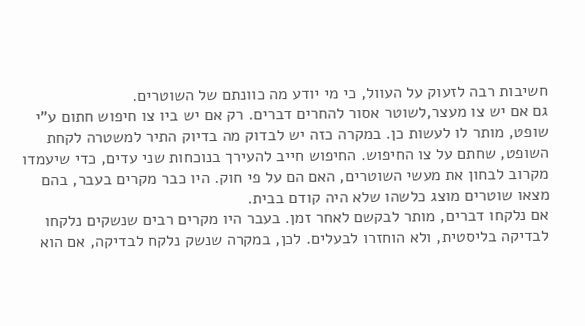חשיבות רבה לזעוק על העוול, כי מי יודע מה כוונתם של השוטרים.
גם אם יש צו מעצר,לשוטר אסור להחרים דברים. רק אם יש ביו צו חיפוש חתום ע"י שופט, מותר לו לעשות כן. במקרה כזה יש לבדוק מה בדיוק התיר למשטרה לקחת השופט, שחתם על צו החיפוש. החיפוש חייב להעירך בנוכחות שני עדים, כדי שיעמדו מקרוב לבחון את מעשי השוטרים, האם הם על פי חוק. היו כבר מקרים בעבר, בהם מצאו שוטרים מוצג כלשהו שלא היה קודם בבית.
אם נלקחו דברים, מותר לבקשם לאחר זמן. בעבר היו מקרים רבים שנשקים נלקחו לבדיקה בליסטית, ולא הוחזרו לבעלים. לכן, במקרה שנשק נלקח לבדיקה, אם הוא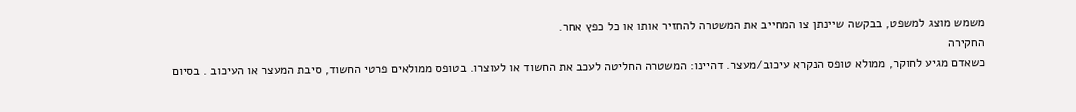משמש מוצג למשפט, בבקשה שיינתן צו המחייב את המשטרה להחזיר אותו או כל כפץ אחר.
החקירה
כשאדם מגיע לחוקר, ממולא טופס הנקרא עיכוב/מעצר. דהיינו: המשטרה החליטה לעכב את החשוד או לעוצרו. בטופס ממולאים פרטי החשוד, סיבת המעצר או העיכוב . בסיום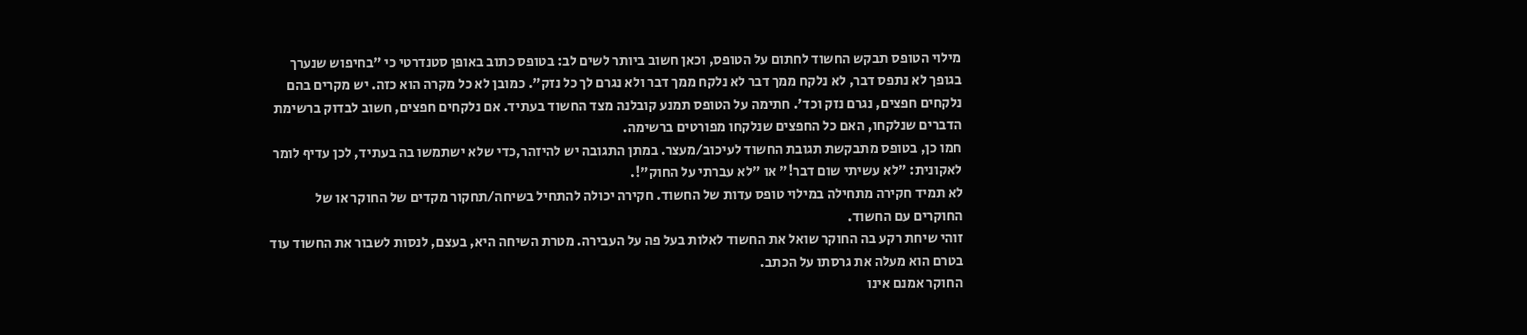מילוי הטופס תבקש החשוד לחתום על הטופס, וכאן חשוב ביותר לשים לב: בטופס כתוב באופן סטנדרטי כי "בחיפוש שנערך בגופך לא נתפס דבר, לא נלקח ממך דבר לא נלקח ממך דבר ולא נגרם לך כל נזק". כמובן לא כל מקרה הוא כזה. יש מקרים בהם נלקחים חפצים, נגרם נזק וכד'. חתימה על הטופס תמנע קובלנה מצד החשוד בעתיד. אם נלקחים חפצים, חשוב לבדוק ברשימת הדברים שנלקחו, האם כל החפצים שנלקחו מפורטים ברשימה.
חמו כן, בטופס מתבקשת תגובת החשוד לעיכוב/מעצר. במתן התגובה יש להיזהר,כדי שלא ישתמשו בה בעתיד, לכן עדיף לומר לאקונית: "לא עשיתי שום דבר!" או "לא עברתי על החוק"!.
לא תמיד חקירה מתחילה במילוי טופס עדות של החשוד. חקירה יכולה להתחיל בשיחה/תחקור מקדים של החוקר או של החוקרים עם החשוד.
זוהי שיחת רקע בה החוקר שואל את החשוד לאלות בעל פה על העבירה. מטרת השיחה היא, בעצם, לנסות לשבור את החשוד עוד בטרם הוא מעלה את גרסתו על הכתב.
החוקר אמנם אינו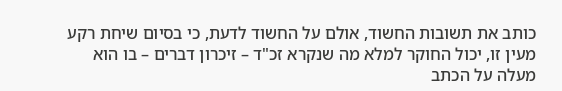כותב את תשובות החשוד, אולם על החשוד לדעת, כי בסיום שיחת רקע מעין זו, יכול החוקר למלא מה שנקרא זכ"ד – זיכרון דברים – בו הוא מעלה על הכתב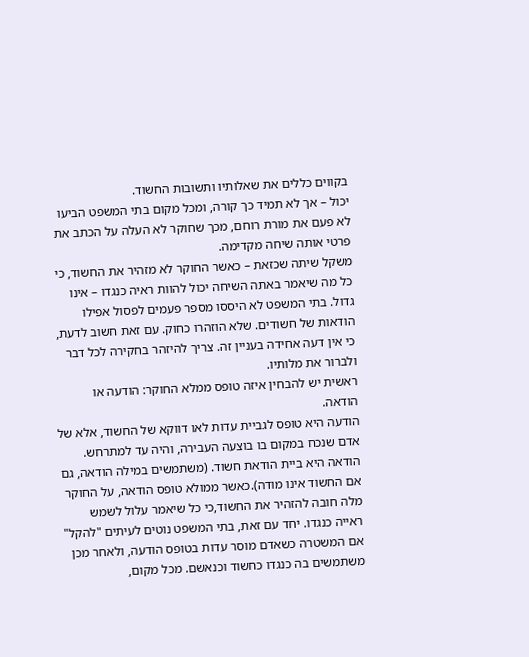בקווים כללים את שאלותיו ותשובות החשוד.
יכול – אך לא תמיד כך קורה, ומכל מקום בתי המשפט הביעו לא פעם את מורת רוחם, מכך שחוקר לא העלה על הכתב את פרטי אותה שיחה מקדימה.
משקל שיתה שכזאת – כאשר החוקר לא מזהיר את החשוד, כי כל מה שיאמר באתה השיחה יכול להוות ראיה כנגדו – אינו גדול. בתי המשפט לא היססו מספר פעמים לפסול אפילו הודאות של חשודים. שלא הוזהרו כחוק. עם זאת חשוב לדעת, כי אין דעה אחידה בעניין זה. צריך להיזהר בחקירה לכל דבר ולברור את מלותיו.
ראשית יש להבחין איזה טופס ממלא החוקר: הודעה או הודאה.
הודעה היא טופס לגביית עדות לאו דווקא של החשוד, אלא של אדם שנכח במקום בו בוצעה העבירה, והיה עד למתרחש.
הודאה היא ביית הודאת חשוד. (משתמשים במילה הודאה, גם אם החשוד אינו מודה).כאשר ממולא טופס הודאה, על החוקר מלה חובה להזהיר את החשוד,כי כל שיאמר עלול לשמש ראייה כנגדו. יחד עם זאת, בתי המשפט נוטים לעיתים "להקל" אם המשטרה כשאדם מוסר עדות בטופס הודעה, ולאחר מכן משתמשים בה כנגדו כחשוד וכנאשם. מכל מקום,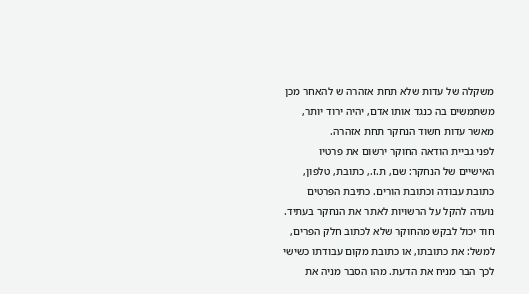משקלה של עדות שלא תחת אזהרה ש להאחר מכן משתמשים בה כנגד אותו אדם, יהיה ירוד יותר, מאשר עדות חשוד הנחקר תחת אזהרה.
לפני גביית הודאה החוקר ירשום את פרטיו האישיים של הנחקר: שם, ת.ז., כתובת, טלפון, כתובת עבודה וכתובת הורים. כתיבת הפרטים נועדה להקל על הרשויות לאתר את הנחקר בעתיד. חוד יכול לבקש מהחוקר שלא לכתוב חלק הפרים, למשל: את כתובתו, או כתובת מקום עבודתו כשישי לכך הבר מניח את הדעת. מהו הסבר מניה את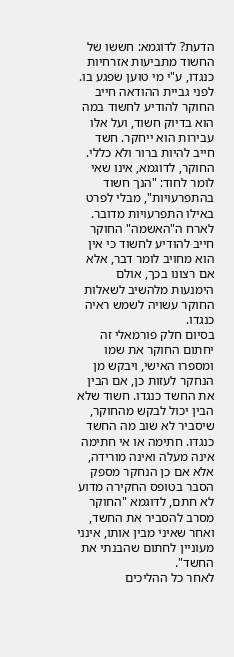הדעת? לדוגמא: חששו של החשוד מתביעות אזרחיות כנגדו, ע"י מי טוען שפגע בו.
לפני גביית ההודאה חייב החוקר להודיע לחשוד במה הוא בדיוק חשוד, ועל אלו עבירות הוא ייחקר. חשד חייב להיות ברור ולא כללי. החוקר, לדוגמא, אינו שאי לומר לחוד: "הנך חשוד בהתפרעויות", מבלי לפרט באילו התפרעויות מדובר.
לארח ה"האשמה" החוקר חייב להודיע לחשוד כי אין הוא מחויב לומר דבר, אלא אם רצונו בכך, אולם הימנעות מלהשיב לשאלות החוקר עשויה לשמש ראיה כנגדו.
בסיום חלק פורמאלי זה יחתום החוקר את שמו ומספרו האישי, ויבקש מן הנחקר לעזות כן, אם הבין את החשד כנגדו. חשוד שלא הבין יכול לבקש מהחוקר, שיסביר לא שוב מה החשד כנגדו. חתימה או אי חתימה אינה מעלה ואינה מורידה, אלא אם כן הנחקר מספק הסבר בטופס החקירה מדוע לא חתם, לדוגמא "החוקר מסרב להסביר את החשד, ואחר שאיני מבין אותו, אינני מעוניין לחתום שהבנתי את החשד".
לאחר כל ההליכים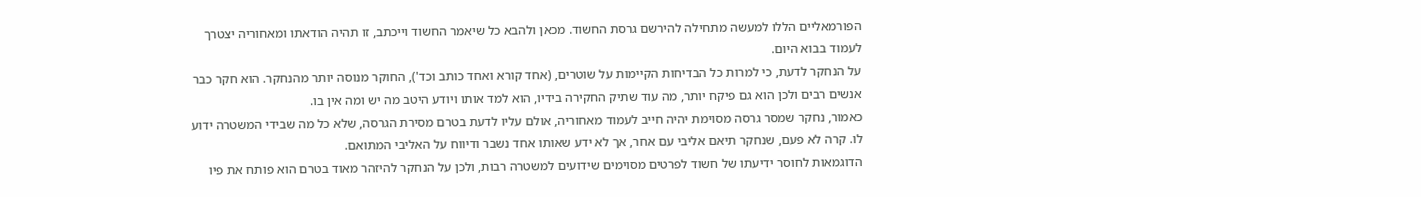הפורמאליים הללו למעשה מתחילה להירשם גרסת החשוד. מכאן ולהבא כל שיאמר החשוד וייכתב, זו תהיה הודאתו ומאחוריה יצטרך לעמוד בבוא היום.
על הנחקר לדעת, כי למרות כל הבדיחות הקיימות על שוטרים, (אחד קורא ואחד כותב וכד'), החוקר מנוסה יותר מהנחקר. הוא חקר כבר אנשים רבים ולכן הוא גם פיקח יותר, מה עוד שתיק החקירה בידיו, הוא למד אותו ויודע היטב מה יש ומה אין בו.
כאמור, נחקר שמסר גרסה מסוימת יהיה חייב לעמוד מאחוריה, אולם עליו לדעת בטרם מסירת הגרסה, שלא כל מה שבידי המשטרה ידוע לו. קרה לא פעם, שנחקר תיאם אליבי עם אחר, אך לא ידע שאותו אחד נשבר ודיווח על האליבי המתואם.
הדוגמאות לחוסר ידיעתו של חשוד לפרטים מסוימים שידועים למשטרה רבות, ולכן על הנחקר להיזהר מאוד בטרם הוא פותח את פיו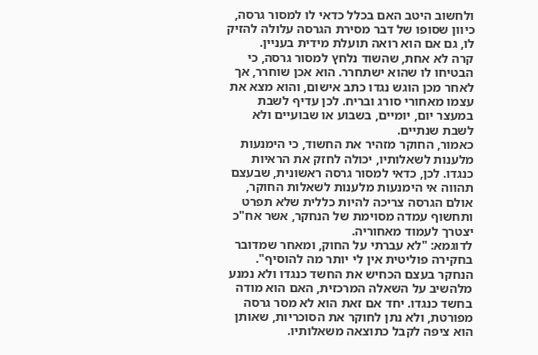ולחשוב היטב האם בכלל כדאי לו למסור גרסה, כיוון שסופו של דבר מסירת הגרסה עלולה להזיק לו, גם אם הוא רואה תועלת מידית בעניין.
קרה לא אחת, שהשוד נלחץ למסור גרסה, כי הבטיחו לו שהוא ישתחרר. הוא אכן שוחרר, אך לאחר מכן הוגש נגדו כתב אישום, והוא מצא את עצמו מאחורי סורג ובריח. לכן עדיף לשבת במעצר יום, יומיים, בשבוע או שבועיים ולא לשבת שנתיים.
כאמור, החוקר מזהיר את החשוד, כי הימנעות מלענות לשאלותיו, יכולה לחזק את הראיות כנגדו. לכן, כדאי למסור גרסה ראשונית, שבעצם תהווה אי הימנעות מלענות לשאלות החוקר, אולם הגרסה צריכה להיות כללית שלא תפרט ותחשוף עמדה מסוימת של הנחקר, אשר אח"כ יצטרך לעמוד מאחוריה.
לדוגמא: "לא עברתי על החוק, ומאחר שמדובר בחקירה פוליטית אין לי יותר מה להוסיף". הנחקר בעצם הכחיש את החשד כנגדו ולא נמנע מלהשיב על השאלה המרכזית, האם הוא מודה בחשד כנגדו. יחד אם זאת הוא לא מסר גרסה מפורטת, ולא נתן לחוקר את הסוכריות, שאותן הוא ציפה לקבל כתוצאה משאלותיו.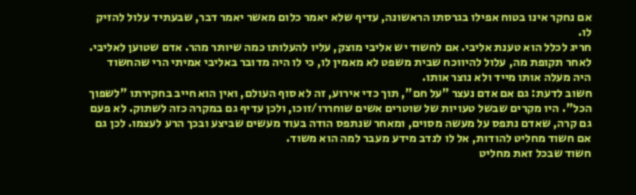אם נחקר אינו בטוח אפילו בגרסתו הראשונה, עדיף שלא יאמר כלום מאשר יאמר דבר, שבעתיד עלול להזיק לו.
חריג לכלל הוא טענת אליבי. אם לחשוד יש אליבי מוצק, עליו להעלותו כמה שיותר מהר. אדם שטוען לאליבי. לאחר תקופת מה, עלול להיווכח שבית משפט לא מאמין לו, כי לו היה מדובר באליבי אמיתי הרי שהחשוד היה מעלה אותו מייד ולא נוצר אותו.
חשוב לדעת: גם אם אדם נעצר "על חם", תוך כדי אירוע, זה לא סוף העולם, ואין הוא חייב בחקירתו "לשפוך הכל". היו מקרים שבשל טעויות של שוטרים אשים שוחררו/זוכו, ולכן עדיף גם במקרה כזה לשתוק. לא פעם גם קרה, שאדם נתפס על מעשה מסוים, ומאחר שנתפס הודה בעוד מעשים שביצע ובכך הרע לעצמו. לכן גם אם חשוד מחליט להודות, אל לו לנדב מידע מעבר למה הוא משוד.
חשוד שבכל זאת מחליט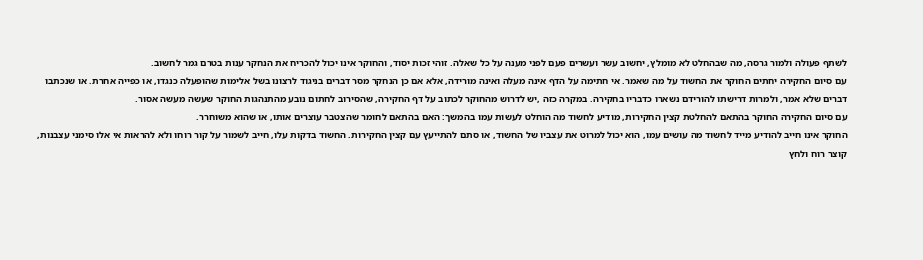לשתף פעולה ולמור גרסה, מה שבהחלט לא מומלץ, יחשוב עשר ועשרים פעם לפני מענה על כל שאלה. זוהי זכות יסוד, והחוקר אינו יכול להכריח את הנחקר ענות בטרם גמר לחשוב.
עם סיום החקירה יחתים החוקר את החשוד על מה שאמר. אי חתימה על הדף אינה מעלה ואינה מורידה, אלא אם כן הנחקר מסר דברים בניגוד לרצונו בשל אלימות שהופעלה כנגדו, או כפייה אחרת. או שנכתבו דברים שלא אמר, ולמרות דרישתו להורידם נשארו כדבריו בחקירה. במקרה כזה ,יש לדרוש מהחוקר לכתוב על דף החקירה, שהסירוב לחתום נובע מהתנהגות החוקר שעשה מעשה אסור.
עם סיום החקירה החוקר בהתאם להחלטת קצין החקירות, מודיע לחשוד מה הוחלט לעשות עמו בהמשך: האם בהתאם לחומר שהצטבר עוצרים אותו, או שהוא משוחרר.
החוקר אינו חייב להודיע מייד לחשוד מה עושים עמו, הוא יכול למרוט את עצביו של החשוד, או סתם להתייעץ עם קצין החקירות. החשוד בדקות עלו, חייב לשמור על קור רוחו ולא להראות אי אלו סימני עצבנות, קוצר רוח ולחץ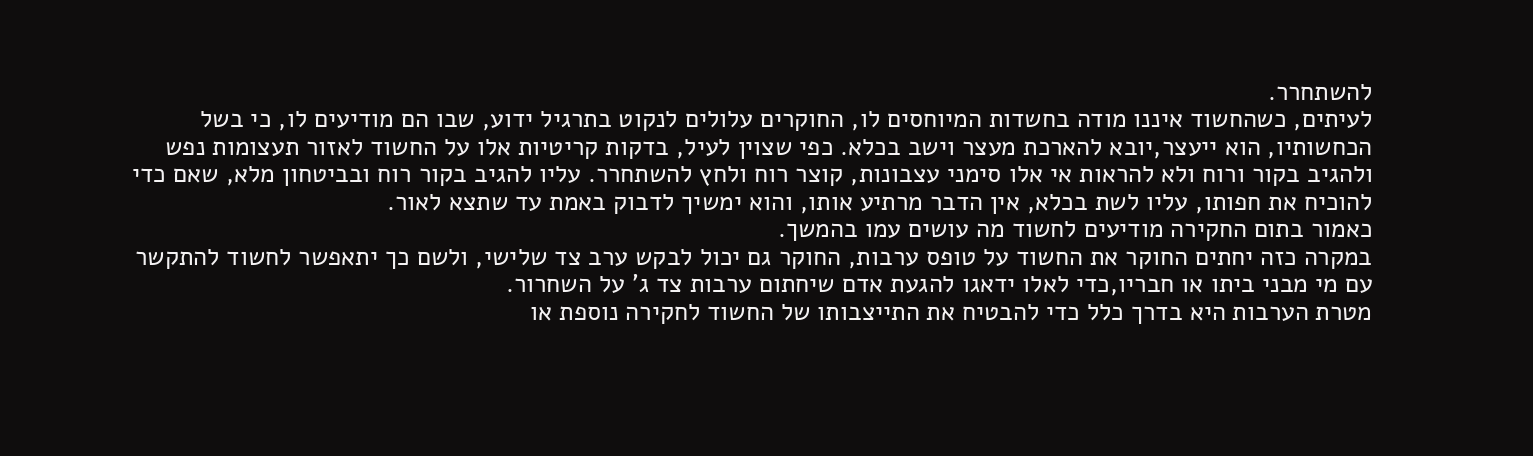להשתחרר.
לעיתים, כשהחשוד איננו מודה בחשדות המיוחסים לו, החוקרים עלולים לנקוט בתרגיל ידוע, שבו הם מודיעים לו, כי בשל הכחשותיו, הוא ייעצר,יובא להארכת מעצר וישב בכלא. כפי שצוין לעיל, בדקות קריטיות אלו על החשוד לאזור תעצומות נפש ולהגיב בקור ורוח ולא להראות אי אלו סימני עצבונות, קוצר רוח ולחץ להשתחרר. עליו להגיב בקור רוח ובביטחון מלא, שאם כדי להוכיח את חפותו, עליו לשת בכלא, אין הדבר מרתיע אותו, והוא ימשיך לדבוק באמת עד שתצא לאור.
כאמור בתום החקירה מודיעים לחשוד מה עושים עמו בהמשך.
במקרה כזה יחתים החוקר את החשוד על טופס ערבות, החוקר גם יכול לבקש ערב צד שלישי, ולשם כך יתאפשר לחשוד להתקשר עם מי מבני ביתו או חבריו,כדי לאלו ידאגו להגעת אדם שיחתום ערבות צד ג' על השחרור.
מטרת הערבות היא בדרך כלל כדי להבטיח את התייצבותו של החשוד לחקירה נוספת או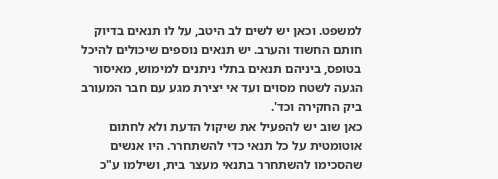למשפט. וכאן יש לשים לב היטב, על לו תנאים בדיוק חותם החשוד והערב. יש תנאים נוספים שיכולים להיכל בטופס, ביניהם תנאים בתלי ניתנים למימוש, מאיסור הגעה לשטח מסוים ועד אי יצירת מגע עם חבר המעורב ביק החקירה וכד'.
כאן שוב יש להפעיל את שיקול הדעת ולא לחתום אוטומטית על כל תנאי כדי להשתחרר. היו אנשים שהסכימו להשתחרר בתנאי מעצר בית, ושילמו ע"כ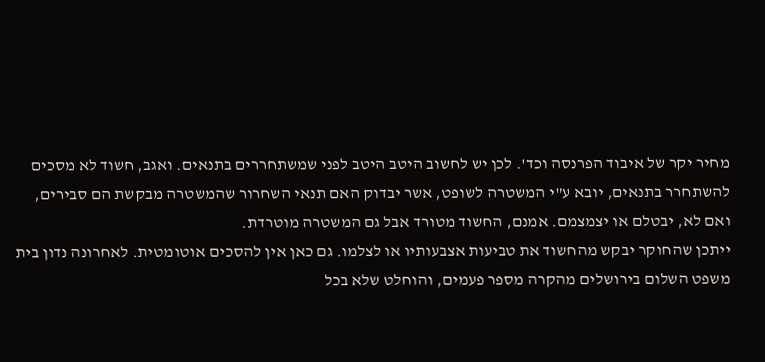מחיר יקר של איבוד הפרנסה וכד'. לכן יש לחשוב היטב היטב לפני שמשתחררים בתנאים. ואגב, חשוד לא מסכים להשתחרר בתנאים, יובא ע"י המשטרה לשופט, אשר יבדוק האם תנאי השחרור שהמשטרה מבקשת הם סבירים, ואם לא, יבטלם או יצמצמם. אמנם, החשוד מטורד אבל גם המשטרה מוטרדת.
ייתכן שהחוקר יבקש מהחשוד את טביעות אצבעותיו או לצלמו. גם כאן אין להסכים אוטומטית. לאחרונה נדון בית משפט השלום בירושלים מהקרה מספר פעמים, והוחלט שלא בכל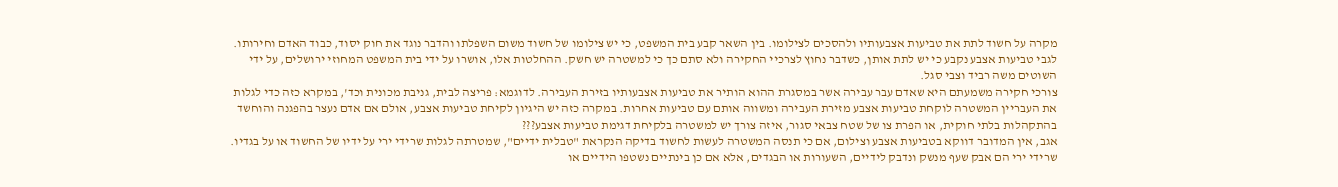מקרה על חשוד לתת את טביעות אצבעותיו ולהסכים לצילומו. בין השאר קבע בית המשפט, כי יש צילומו של חשוד משום השפלתו והדבר נוגד את חוק יסוד, כבוד האדם וחירותו. לגבי טביעות אצבע נקבע כי יש לתת אותן, כשדבר נחוץ לצרכיי החקירה ולא סתם כך כי למשטרה יש חשק. ההחלטות אלו, אושרו על ידי בית המשפט המחוזי ירושלים, על ידי השוטים משה רביד וצבי סגל.
צורכי חקירה משמעתם היא שאדם עבר עבירה אשר במסגרת ההוא הותיר את טביעות אצבעותיו בזירת העבירה. לדוגמא: פריצה לבית, גניבת מכונית וכד', במקרא כזה כדי לגלות את העבריין המשטרה לוקחת טביעות אצבע מזירת העבירה ומשווה אותם עם טביעות אחרות. במקרה כזה יש היגיון לקיחת טביעות אצבע, אולם אם אדם נעצר בהפגנה והוחשד בהתקהלות בלתי חוקית, או הפרת צו של שטח צבאי סגור, איזה צורך יש למשטרה בלקיחת דגימת טביעות אצבע???
אגב, אין המדובר דווקא בטביעות אצבע וצילום, אם כי תנסה המשטרה לעשות לחשוד בדיקה הנקראת "טבלית ידיים", שמטרתה לגלות שרידי ירי על ידיו של החשוד או על בגדיו. שרידי ירי הם אבק שעף מנשק ונדבק לידיים, השעורות או הבגדים, אלא אם כן בינתיים נשטפו הידיים או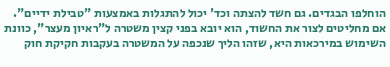הוחלפו הבגדים. גם חשד להצתה וכד' יכול להתגלות באמצעות "טבילת ידיים".
אם מחליטים לצור את החשוד, הוא יובא בפני קצין משטרה ל"ראיון מעצר", כוונת השימוש במירכאות היא, שזהו הליך שנכפה על המשטרה בעקבות חקיקת חוק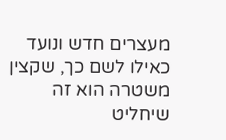מעצרים חדש ונועד כאילו לשם כך, שקצין משטרה הוא זה שיחליט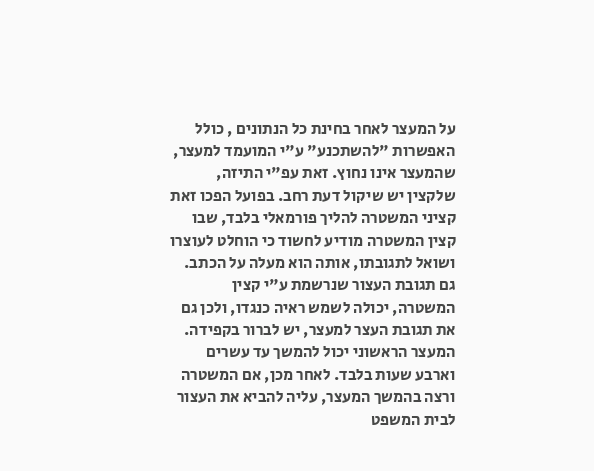על המעצר לאחר בחינת כל הנתונים , כולל האפשרות "להשתכנע" ע"י המועמד למעצר, שהמעצר אינו נחוץ. זאת עפ"י התיזה, שלקצין יש שיקול דעת רחב. בפועל הפכו זאת קציני המשטרה להליך פורמאלי בלבד, שבו קצין המשטרה מודיע לחשוד כי הוחלט לעוצרו ושואל לתגובתו, אותה הוא מעלה על הכתב. גם תגובת העצור שנרשמת ע"י קצין המשטרה, יכולה לשמש ראיה כנגדו, ולכן גם את תגובת העצר למעצר, יש לברור בקפידה.
המעצר הראשוני יכול להמשך עד עשרים וארבע שעות בלבד. לאחר מכן, אם המשטרה ורצה בהמשך המעצר, עליה להביא את העצור לבית המשפט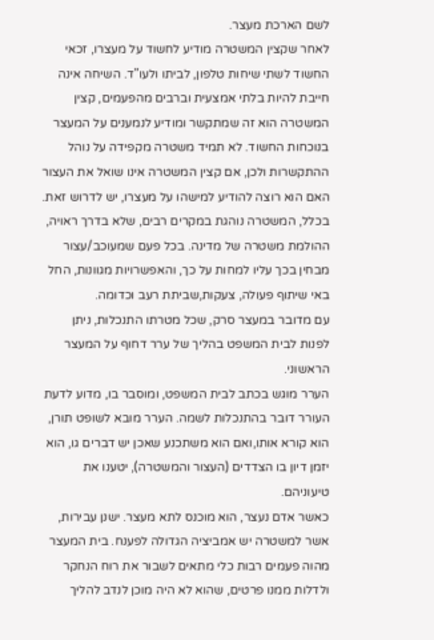לשם הארכת מעצר.
לאחר שקצין המשטרה מודיע לחשוד על מעצרו, זכאי החשוד לשתי שיחות טלפון, לביתו ולעו"ד. השיחה אינה חייבת להיות בלתי אמצעית וברבים מהפעמים, קצין המשטרה הוא זה שמתקשר ומודיע לנמענים על המעצר בנוכחות החשוד. לא תמיד משטרה מקפידה על נוהל ההתקשרות ולכן, אם קצין המשטרה אינו שואל את העצור האם הוא רוצה להודיע למישהו על מעצרו, יש לדרוש זאת.
בכלל, המשטרה נוהגת במקרים רבים, שלא בדרך ראויה, ההולמת משטרה של מדינה. בכל פעם שמעוכב/עצור מבחין בכך עליו למחות על כך, והאפשרויות מגוונות, החל באי שיתוף פעולה, צעקות,שביתת רעב וכדומה.
עם מדובר במעצר סרק, שכל מטרתו התנכלות, ניתן לפנות לבית המשפט בהליך של ערר דחוף על המעצר הראשוני.
הערר מוגש בכתב לבית המשפט, ומוסבר בו, מדוע לדעת העורר דובר בהתנכלות לשמה. הערר מובא לשופט תורן, הוא קורא אותו,ואם הוא משתכנע שאכן יש דברים גו, הוא יזמן דיון בו הצדדים (העצור והמשטרה), יטענו את טיעוניהם.
כאשר אדם נעצר, הוא מוכנס לתא מעצר. ישנן עבירות, אשר למשטרה יש אמביציה הגדולה לפענח. בית המעצר מהוה פעמים רבות כלי מתאים לשבור את רוח הנחקר ולדלות ממנו פרטים, שהוא לא היה מוכן לנדב להליך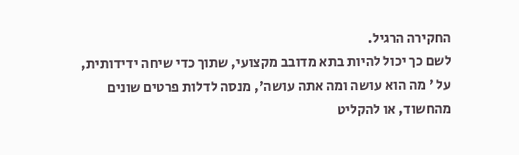החקירה הרגיל.
לשם כך יכול להיות בתא מדובב מקצועי, שתוך כדי שיחה ידידותית, על ' מה הוא עושה ומה אתה עושה', מנסה לדלות פרטים שונים מהחשוד, או להקליט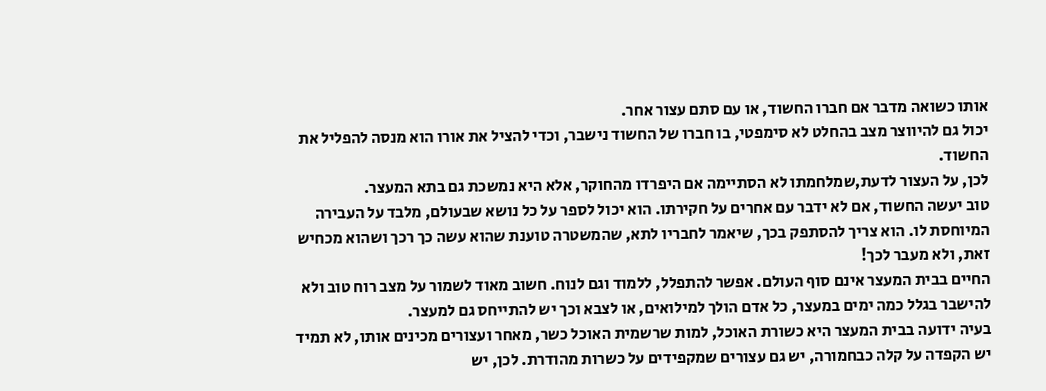אותו כשואה מדבר אם חברו החשוד, או עם סתם עצור אחר.
יכול גם להיווצר מצב בהחלט לא סימפטי, בו חברו של החשוד נישבר, וכדי להציל את אורו הוא מנסה להפליל את החשוד.
לכן, על העצור לדעת,שמלחמתו לא הסתיימה אם היפרדו מהחוקר, אלא היא נמשכת גם בתא המעצר.
טוב יעשה החשוד, אם לא ידבר עם אחרים על חקירתו. הוא יכול לספר על כל נושא שבעולם, מלבד על העבירה המיוחסת לו. הוא צריך להסתפק בכך, שיאמר לחבריו לתא, שהמשטרה טוענת שהוא עשה כך רכך ושהוא מכחיש זאת, ולא מעבר לכך!
החיים בבית המעצר אינם סוף העולם. אפשר להתפלל, ללמוד וגם לנוח. חשוב מאוד לשמור על מצב רוח טוב ולא להישבר בגלל כמה ימים במעצר, כל אדם הולך למילואים, או לצבא וכך יש להתייחס גם למעצר.
בעיה ידועה בבית המעצר היא כשורת האוכל, למות שרשמית האוכל כשר, מאחר ועצורים מכינים אותו, לא תמיד יש הקפדה על קלה כבחמורה, יש גם עצורים שמקפידים על כשרות מהודרת. לכן, יש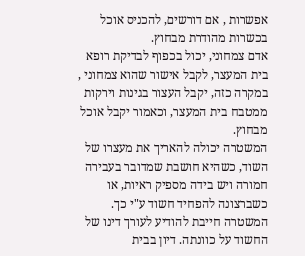אפשרות , אם דורשים, להכניס אוכל בכשרות מהודרת מבחוץ.
אדם צמחוני, יכול בכפוף לבדיקת רופא בית המעצר, לקבל אישור שהוא צמחוני , במקרה כזה, יקבל העצור בגינות וירקות ממטבח בית המעצר, וכאמור יקבל אוכל מבחוץ.
המשטרה יכולה להאריך את מעצרו של השוד, כשהיא חושבת שמדובר בעבירה חמורה ויש בידה מספיק ראיות, או כשברצונה להפחיד חשוד ע"י כך.
המשטרה חייבת להודיע לעורך דינו של החשוד על כוונתה. דיון בבית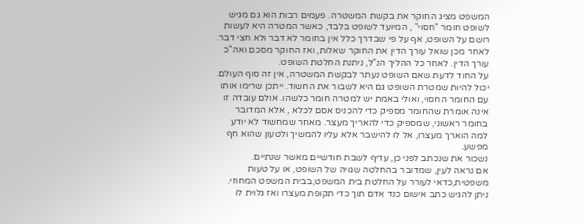המשפט מציג החוקר את בקשת המשטרה. פעמים רבות הוא גם מגיש לשופט חומר "חסוי" , המיועד לשופט בלבד, כאשר המטרה היא לעשות רושם על השופט, אף על פי שבדרך כלל אין בחומר לא דבר ולא חצי דבר.
לאחר מכן שואל עורך הדין את החוקר שאלות, ואז החוקר מסכם ואה"כ עורך הדין. לאחר כל ההליך הנ"ל, ניתנת החלטת השופט.
על החוד לדעת שאם השופט נעתר לבקשת המשטרה, אין זה סוף העולם. יכול להיות שמטרת השופט גם היא לשבור את החשוד. ייתכן שרימו אותו עם החומר החסוי, ואולי באמת יש למטרה חומר כלשהו. אולם עובדה זו אינה אומרת שהחומר מספיק כדי להכניס אסם לכלא , אלא המדובר בחומר ראשוני, שמספיק כדי להאריך מעצר. מאחר שמחשוד לא יודע למה הוארך מעצרו, אל לו להישבר אלא עליו להמשיך ולטעון שהוא חף מפשע.
נשכור את שנכתב לפני כן, עדיף לשבת חודשיים מאשר שנתיים.
אם נראה לעין, שמדובר בהחלטה שגויה של השופט, או על טעות משפטית,כדאי לעורר על החלטת בית המשפט,בבית המשפט המחוזי.
ניתן להגיש כתב אישום כנד אדם תוך כדי תקופת מעצרו ואז גלוית לו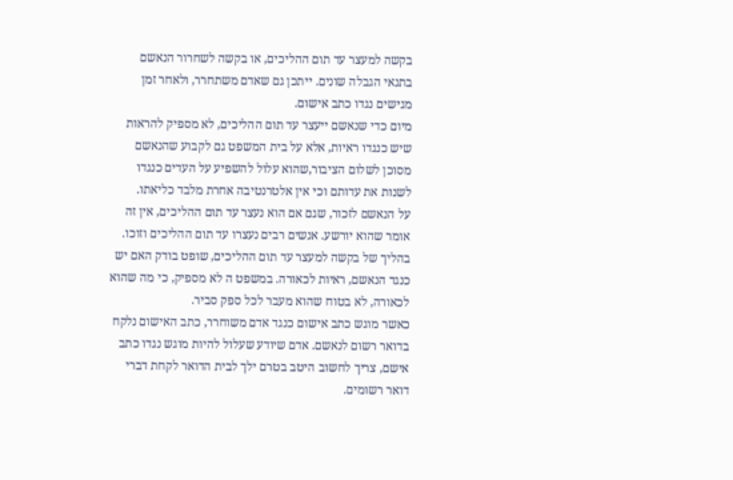בקשה למעצר עד תום ההליכים, או בקשה לשחרור הנאשם בתנאי הגבלה שונים. ייתכן גם שאדם משתחרר, ולאחר זמן מגישים נגדו כתב אישום.
מיום כדי שנאשם ייעצר עד תום ההליכים, לא מספיק להראות שיש כנגדו ראיות, אלא על בית המשפט גם לקבוע שהנאשם מסוכן לשלום הציבור,שהוא עלול להשפיע על העדים כנגדו לשנות את עדותם וכי אין אלטרנטיבה אחרת מלבד כליאתו.
על הנאשם לזכור, שגם אם הוא נעצר עד תום ההליכים, אין זה אומר שהוא יורשע. אנשים רבים נעצרו עד תום ההליכים וזוכו. בהליך של בקשה למעצר עד תום ההליכים, שופט בודק האם יש כנגד הנאשם, ראיות לכאורה. במשפט ה לא מספיק, כי מה שהוא לכאורה, לא בטוח שהוא מעבר לכל ספק סביר.
כאשר מוגש כתב אישום כנגד אדם משוחרר, כתב האישום נלקח בדואר רשום לנאשם. אדם שיודע שעלול להיות מוגש נגדו כתב אישם, צריך לחשוב היטב בטרם ילך לבית הדואר לקחת דברי דואר רשומים.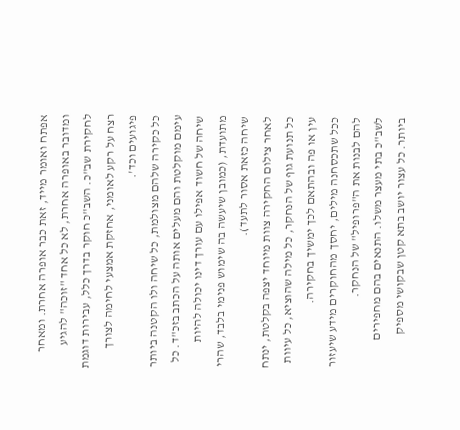אפתח ואומר מייד, זאת כבר אופרה אחרת. ומאחר ומדובר באופרה אחרת, לא כל אחד "זוכה" להגיע לחקירת שב"כ. השב"כ חוקר בדרך כלל, עבירות דוגמת רצח על רקע לאומני, אחזקת אמצעי לחימה לצורך פיגועים וכד'.
כל כקירה שלהם מצולמת, כל שיחה ולו הקטנה ביותר עימם מוקלטת והם מעלים אותה על הכתב בזכ"ד. כל שיחה של חשוד אפילו עם עורך דינו יכולה להיות מתועדת, (כמובן שיעשה בה שימוש פנימי בלבד, שהרי שיחה כזאת אסור לתעד).
לאחר צילום החקירה צוות מיוחד יצפה בקלטת, ינתח כל תנועת גוף של הנחקר, כל מילה שהוציא, כל עיוות עין או פה ובהתאם לכך ימשיך בחקירה.
ככל שתכסחנה מילים, יחסך מהחוקרים מידע שיעזור להם לבנות את ה"פרופיל" של הנחקר.
לשב"כ בתי מעצר משלו. התנאים בהם מחפירים ביותר. כל עצור יושב בתא קטן שבקושי מספיק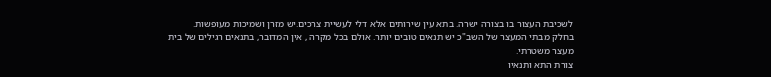לשכיבת העצור בו בצורה ישרה. בתא עין שירותים אלא דלי לעשיית צרכים.יש מזרן ושמיכות מעופשות.
בחלק מבתי המעצר של השב"כ יש תנאים טובים יותר. אולם בכל מקרה , אין המדובר, בתנאים רגילים של בית מעצר משטרתי.
צורת התא ותנאיו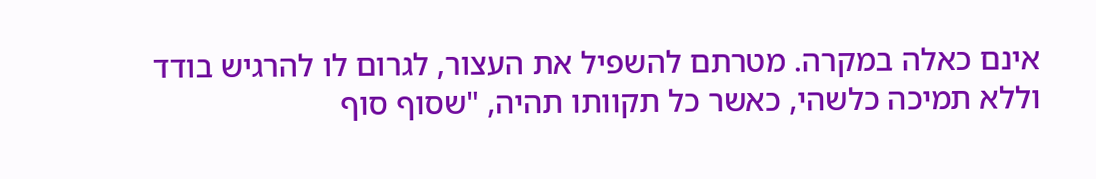אינם כאלה במקרה. מטרתם להשפיל את העצור, לגרום לו להרגיש בודד וללא תמיכה כלשהי, כאשר כל תקוותו תהיה, "שסוף סוף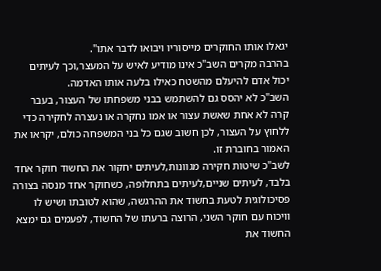יגאלו אותו החוקרים מייסוריו ויבואו לדבר אתו".
בהרבה מקרים השב"כ אינו מודיע לאיש על המעצר,וכך לעיתים יכול אדם להיעלם מהשטח כאילו בלעה אותו האדמה.
השב"כ לא יהסס גם להשתמש בבני משפחתו של העצור, בעבר קרה לא אחת שאשת עצור או אמו נחקרה או נעצרה לחקירה כדי ללחוץ על העצור, לכן חשוב שגם כל בני המשפחה כולם, יקראו את האמור בחוברת זו.
לשב"כ שיטות חקירה מגוונות,לעיתים יחקור את החשוד חוקר אחד בלבד, לעיתים שניים,לעיתים בתחלופה, כשחוקר אחד מנסה בצורה פסיכולוגית לטעת בחשוד את ההרגשה, שהוא לטובתו ושיש לו וויכוח עם חוקר השני, הרוצה ברעתו של החשוד, לפעמים גם ימצא החשוד את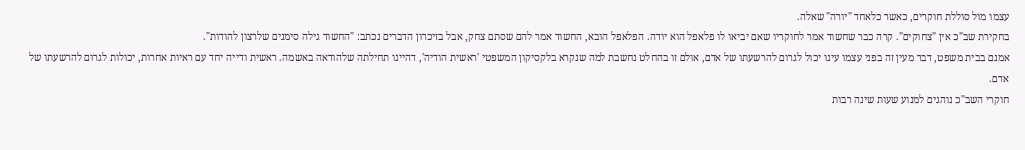עצמו מול סוללת חוקרים, כאשר כלאחד "יורה" שאלה.
בחקירת שב"כ אין "צחוקים". קרה כבר שחשוד אמר לחוקריו שאם יביאו לו פלאפל הוא יודה. הפלאפל הובא, החשוד אמר להם שסתם צחק, אבל בזיכרון הדברים נכתב: "החשוד גילה סימנים שלרצון להודות".
אמנם בבית משפט, דבר מעין זה בפני עצמו עינו יכול לגרום להרשעתו של אדם, אולם זו בהחלט נחשבת למה שנקרא בלקסיקון המשפטי 'ראשית הודיה', דהיינו תחילתה שלהודאה באשמה. ראשית ודייה יחד עם ראיות אחרות, יכולות לגרום להרשעתו של אדם.
חוקרי השב"כ נוהגים למנוע שעות שינה רבות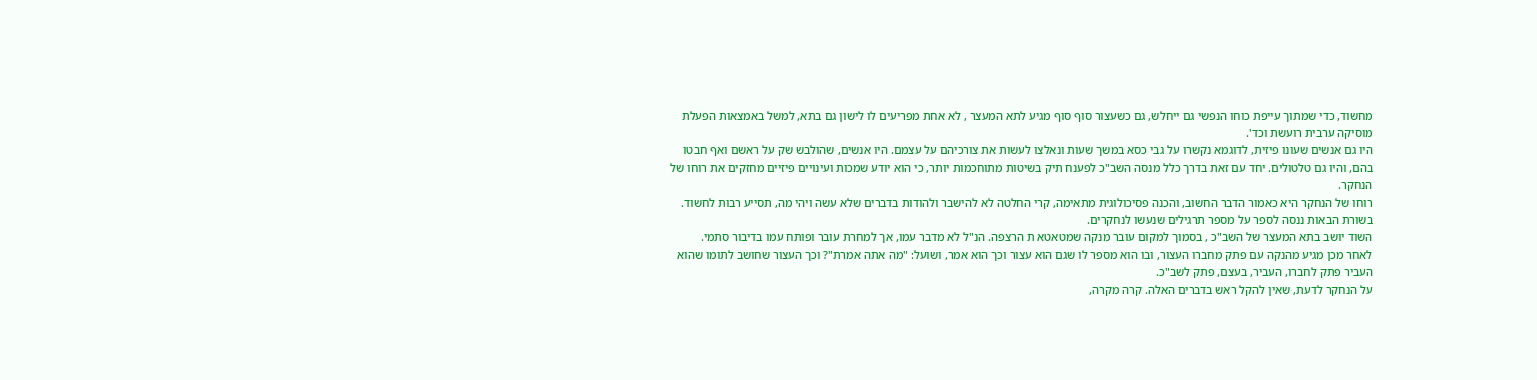מחשוד, כדי שמתוך עייפת כוחו הנפשי גם ייחלש, גם כשעצור סוף סוף מגיע לתא המעצר , לא אחת מפריעים לו לישון גם בתא, למשל באמצאות הפעלת מוסיקה ערבית רועשת וכד'.
היו גם אנשים שעונו פיזית, לדוגמא נקשרו על גבי כסא במשך שעות ונאלצו לעשות את צורכיהם על עצמם. היו אנשים, שהולבש שק על ראשם ואף חבטו בהם, והיו גם טלטולים. יחד עם זאת בדרך כלל מנסה השב"כ לפענח תיק בשיטות מתוחכמות יותר, כי הוא יודע שמכות ועינויים פיזיים מחזקים את רוחו של הנחקר.
רוחו של הנחקר היא כאמור הדבר החשוב, והכנה פסיכולוגית מתאימה, קרי החלטה לא להישבר ולהודות בדברים שלא עשה ויהי מה, תסייע רבות לחשוד.
בשורת הבאות ננסה לספר על מספר תרגילים שנעשו לנחקרים.
השוד יושב בתא המעצר של השב"כ , בסמוך למקום עובר מנקה שמטאטא ת הרצפה. הנ"ל לא מדבר עמו, אך למחרת עובר ופותח עמו בדיבור סתמי.
לאחר מכן מגיע מהנקה עם פתק מחברו העצור, ובו הוא מספר לו שגם הוא עצור וכך הוא אמר, ושועל: "מה אתה אמרת"? וכך העצור שחושב לתומו שהוא העביר פתק לחברו, העביר, בעצם, פתק לשב"כ.
על הנחקר לדעת, שאין להקל ראש בדברים האלה. קרה מקרה,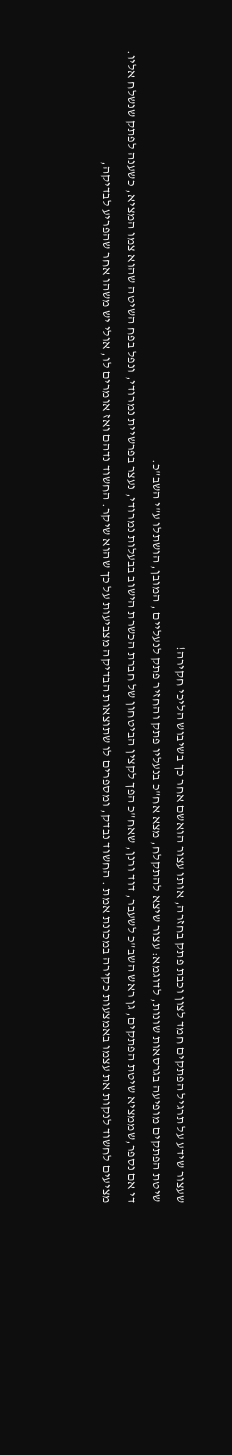שעצור שידע על תרגיל הפתקים חמד לצון וכבת פתק בחזרה, אותו עצור הואשם אחר כך בשיבוש הליכי חקירה!
שיטת הפתקים מופיעה בגרסאות שונות, לדוגמא: עצור שיצא להתקלח, מצא אח"כ בנעליו פתק והחזיר פתק לנעליים , המובן, הושתלו ע"י השב"כ.
די אם נספר,שממציא שיטת הפתקים, גן ראש השב"כ לשעבר, דוד ורנן, שאח"כ הפך לקצין הביטחון של חברת הכשרת הישוב בבעלות נמרודי, נעצר בפרשיית נמרודי, ונפל בפח השיטה שהוא צמו המציא, כשענה לפתק שנשלח אליו.
מציעים לחשוד לנקות את עצמו באמצעות כקירה במכונת אמת . החשוד נבדק, ומספרים לו שתוצאות הבדיקה מצביעות על כך שהוא שיקר. החשוד נדהם ואז אומרים לו, אולי יש משהו אחר שהפריע לבדיקה,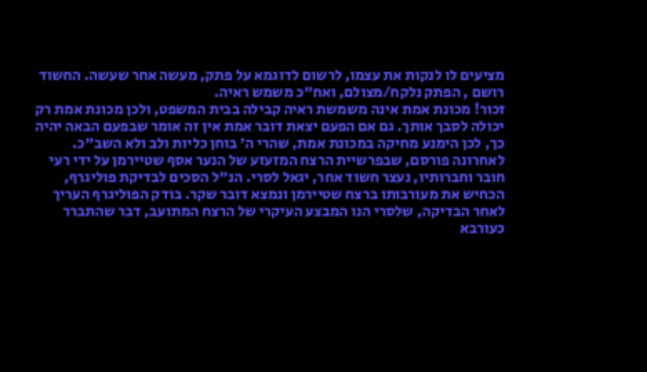מציעים לו לנקות את עצמו, לרשום לדוגמא על פתק, מעשה אחר שעשה. החשוד רושם , הפתק נלקח/מצולם, ואח"כ משמש ראיה.
זכור! מכונת אמת אינה משמשת ראיה קבילה בבית המשפט, ולכן מכונת אמת רק יכולה לסבך אותך. גם אם הפעם יצאת דובר אמת אין זה אומר שבפעם הבאה יהיה כך, לכן הימנע מחיקה במכונת אמת, שהרי ה' בוחן כליות ולב ולא השב"כ.
לאחרונה פורסם, שבפרשיית הרצח המזעזע של הנער אסף שטיירמן על ידי רעי חובר וחברותיו, נעצר חשוד אחר, יגאל לסרי. הנ"ל הסכים לבדיקת פוליגרף, הכחיש את מעורבותו ברצח שטיירמן ונמצא דובר שקר. בודק הפוליגרף העריך לאחר הבדיקה, שלסרי הנו המבצע העיקרי של הרצח המתועב, דבר שהתברר כעורבא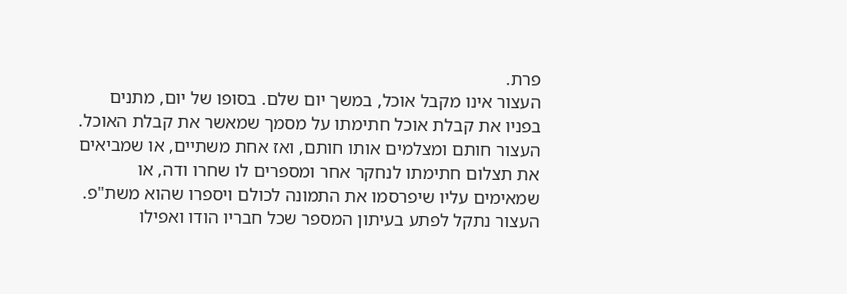פרת.
העצור אינו מקבל אוכל, במשך יום שלם. בסופו של יום, מתנים בפניו את קבלת אוכל חתימתו על מסמך שמאשר את קבלת האוכל.
העצור חותם ומצלמים אותו חותם, ואז אחת משתיים, או שמביאים את תצלום חתימתו לנחקר אחר ומספרים לו שחרו ודה, או שמאימים עליו שיפרסמו את התמונה לכולם ויספרו שהוא משת"פ.
העצור נתקל לפתע בעיתון המספר שכל חבריו הודו ואפילו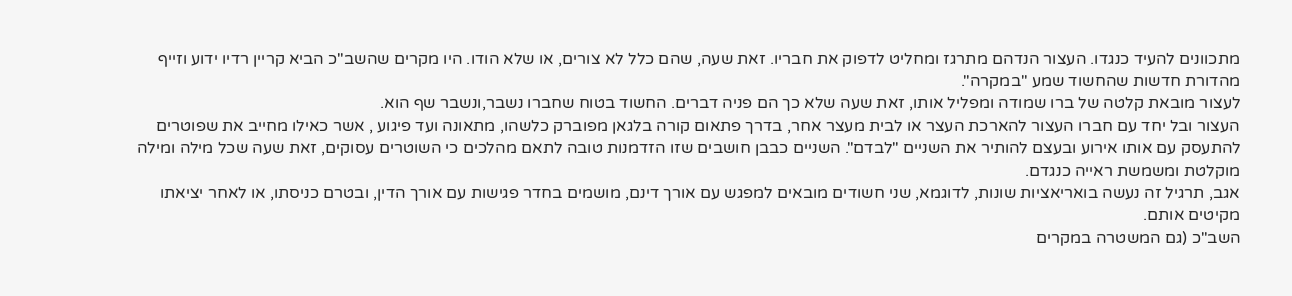מתכוונים להעיד כנגדו. העצור הנדהם מתרגז ומחליט לדפוק את חבריו. זאת שעה, שהם כלל לא צורים, או שלא הודו. היו מקרים שהשב"כ הביא קריין רדיו ידוע וזייף מהדורת חדשות שהחשוד שמע "במקרה".
לעצור מובאת קלטה של ברו שמודה ומפליל אותו, זאת שעה שלא כך הם פניה דברים. החשוד בטוח שחברו נשבר,ונשבר שף הוא.
העצור ובל יחד עם חברו העצור להארכת העצר או לבית מעצר אחר, בדרך פתאום קורה בלגאן מפוברק כלשהו, מתאונה ועד פיגוע , אשר כאילו מחייב את שפוטרים להתעסק עם אותו אירוע ובעצם להותיר את השניים "לבדם". השניים כבבן חושבים שזו הזדמנות טובה לתאם מהלכים כי השוטרים עסוקים, זאת שעה שכל מילה ומילה מוקלטת ומשמשת ראייה כנגדם.
אגב, תרגיל זה נעשה בואריאציות שונות, לדוגמא, שני חשודים מובאים למפגש עם אורך דינם, מושמים בחדר פגישות עם אורך הדין, ובטרם כניסתו, או לאחר יציאתו מקיטים אותם.
השב"כ (גם המשטרה במקרים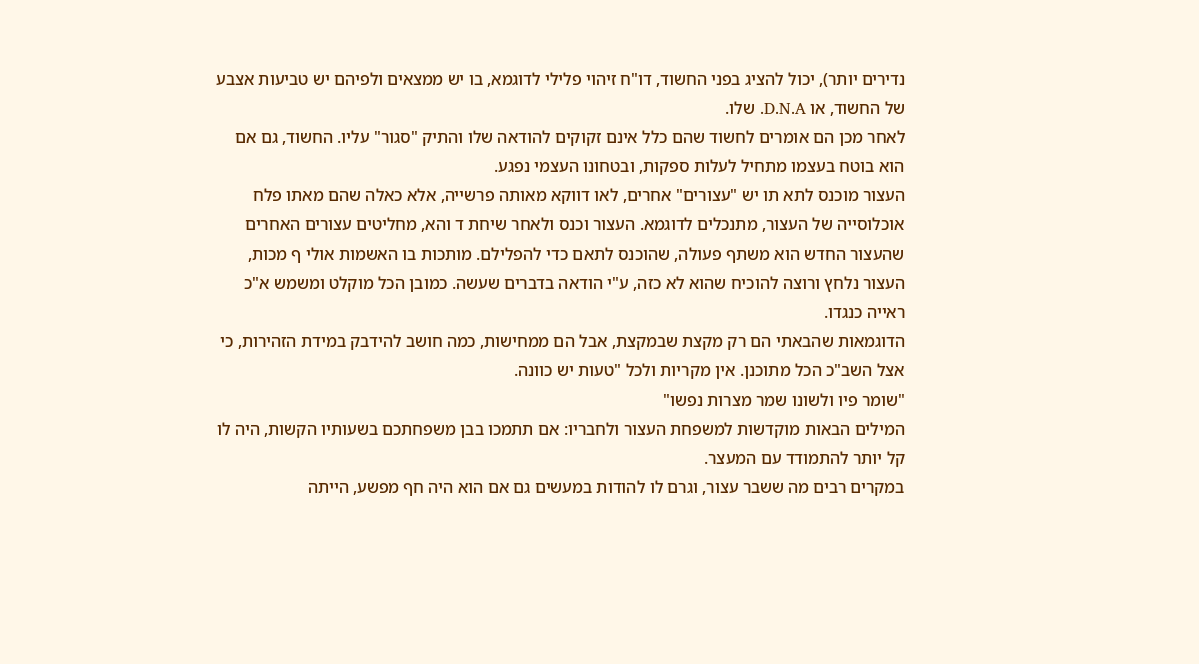נדירים יותר), יכול להציג בפני החשוד, דו"ח זיהוי פלילי לדוגמא, בו יש ממצאים ולפיהם יש טביעות אצבע של החשוד, או D.N.A. שלו.
לאחר מכן הם אומרים לחשוד שהם כלל אינם זקוקים להודאה שלו והתיק "סגור" עליו. החשוד, גם אם הוא בוטח בעצמו מתחיל לעלות ספקות, ובטחונו העצמי נפגע.
העצור מוכנס לתא תו יש "עצורים" אחרים, לאו דווקא מאותה פרשייה, אלא כאלה שהם מאתו פלח אוכלוסייה של העצור, מתנכלים לדוגמא. העצור וכנס ולאחר שיחת ד והא, מחליטים עצורים האחרים שהעצור החדש הוא משתף פעולה, שהוכנס לתאם כדי להפלילם. מותכות בו האשמות אולי ף מכות, העצור נלחץ ורוצה להוכיח שהוא לא כזה, ע"י הודאה בדברים שעשה. כמובן הכל מוקלט ומשמש א"כ ראייה כנגדו.
הדוגמאות שהבאתי הם רק מקצת שבמקצת, אבל הם ממחישות, כמה חושב להידבק במידת הזהירות, כי אצל השב"כ הכל מתוכנן. אין מקריות ולכל "טעות יש כוונה.
"שומר פיו ולשונו שמר מצרות נפשו"
המילים הבאות מוקדשות למשפחת העצור ולחבריו: אם תתמכו בבן משפחתכם בשעותיו הקשות, היה לו קל יותר להתמודד עם המעצר.
במקרים רבים מה ששבר עצור, וגרם לו להודות במעשים גם אם הוא היה חף מפשע, הייתה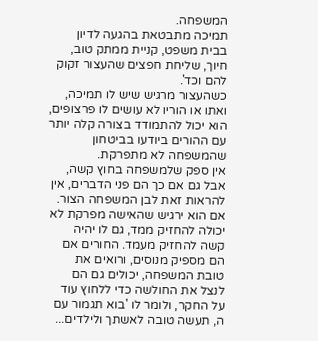המשפחה.
תמיכה מתבטאת בהגעה לדיון בבית משפט, קניית ממתק טוב, חיוך, שליחת חפצים שהעצור זקוק להם וכד'.
כשהעצור מרגיש שיש לו תמיכה, ואתו או הוריו לא עושים לו פרצופים, הוא יכול להתמודד בצורה קלה יותר עם ההורים ביודעו בביטחון שהמשפחה לא מתפרקת.
אין ספק שלמשפחה בחוץ קשה, אבל גם אם כך הם פני הדברים, אין להראות זאת לבן המשפחה הצור. אם הוא ירגיש שהאישה מפרקת לא יכולה להחזיק ממד, גם לו יהיה קשה להחזיק מעמד. החורים אם הם מספיק מנוסים, ורואים את טובת המשפחה, יכולים גם הם לנצל את החולשה כדי ללחוץ עוד על החקר, ולומר לו 'בוא תגמור עם ה, תעשה טובה לאשתך ולילדים...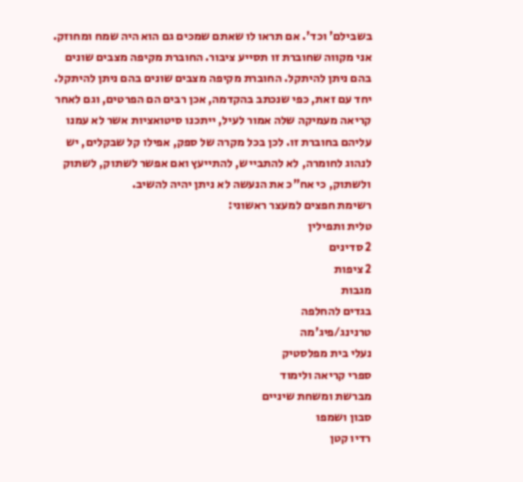בשבילם' וכד'. אם תראו לו שאתם שמכים גם הוא היה שמח ומחוזק.
אני מקווה שחוברת זו תסייע ציבור. החוברת מקיפה מצבים שונים בהם ניתן להיתקל. החוברת מקיפה מצבים שונים בהם ניתן להיתקל. יחד עם זאת, כפי שנכתב בהקדמה, אכן רבים הם הפרטים, וגם לאחר קריאה מעמיקה שלה אמור לעיל, ייתכנו סיטואציות אשר לא עמנו עליהם בחוברת זו. לכן בכל מקרה של ספק, אפילו קל שבקלים, יש לנהוג לחומרה, לא להתבייש, להתייעץ ואם אפשר לשתוק, לשתוק ולשתוק, כי אח"כ את הנעשה לא ניתן יהיה להשיב.
רשימת חפצים למעצר ראשוני:
טלית ותפילין
2 סדינים
2 ציפות
מגבות
בגדים להחלפה
טרנינג/פיג'מה
נעלי בית מפלסטיק
ספרי קריאה ולימוד
מברשת ומשחת שיניים
סבון ושמפו
רדיו קטן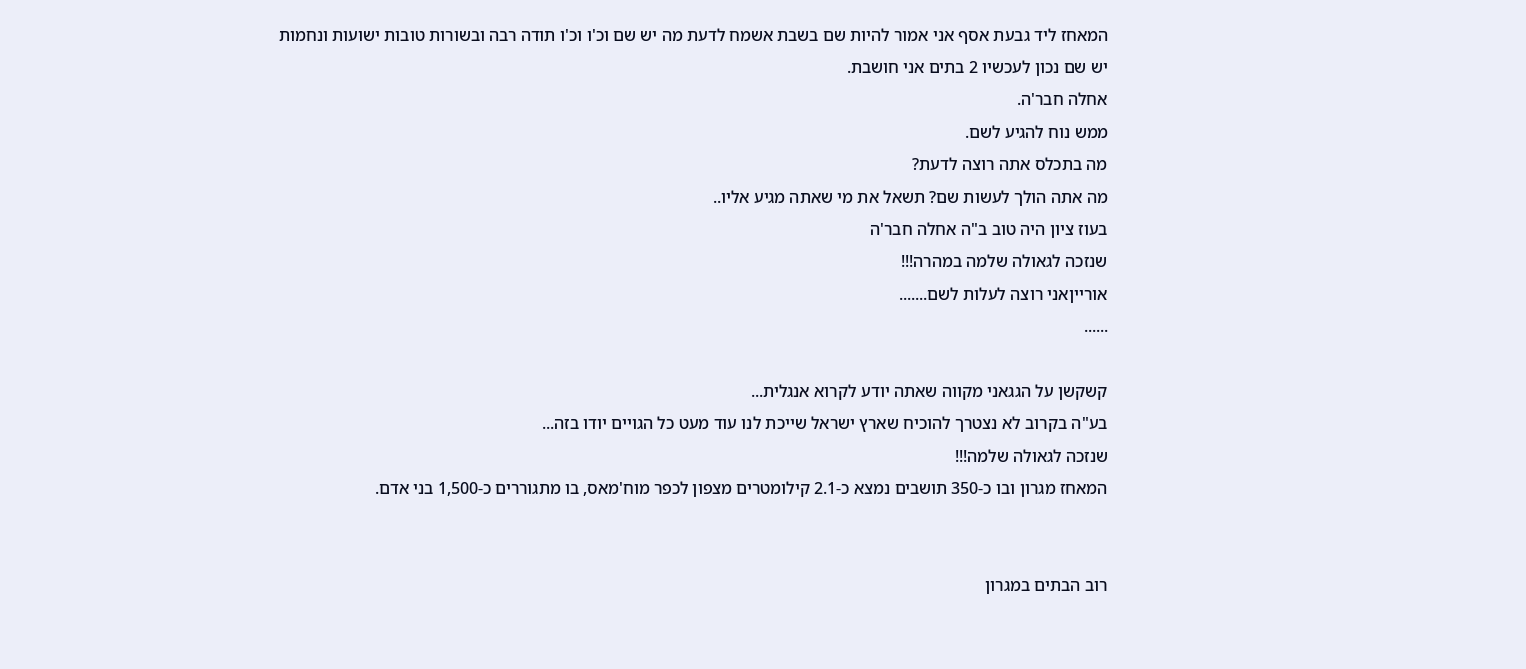המאחז ליד גבעת אסף אני אמור להיות שם בשבת אשמח לדעת מה יש שם וכ'ו וכ'ו תודה רבה ובשורות טובות ישועות ונחמות
יש שם נכון לעכשיו 2 בתים אני חושבת.
אחלה חבר'ה.
ממש נוח להגיע לשם.
מה בתכלס אתה רוצה לדעת?
מה אתה הולך לעשות שם? תשאל את מי שאתה מגיע אליו..
בעוז ציון היה טוב ב"ה אחלה חבר'ה
שנזכה לגאולה שלמה במהרה!!!
אורייןאני רוצה לעלות לשם.......
......

קשקשן על הגגאני מקווה שאתה יודע לקרוא אנגלית...
בע"ה בקרוב לא נצטרך להוכיח שארץ ישראל שייכת לנו עוד מעט כל הגויים יודו בזה...
שנזכה לגאולה שלמה!!!
המאחז מגרון ובו כ-350 תושבים נמצא כ-2.1 קילומטרים מצפון לכפר מוח'מאס, בו מתגוררים כ-1,500 בני אדם.


רוב הבתים במגרון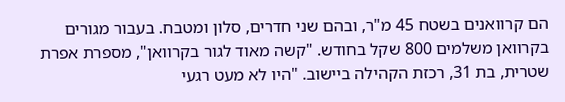הם קרוואנים בשטח 45 מ"ר, ובהם שני חדרים, סלון ומטבח. בעבור מגורים בקרוואן משלמים 800 שקל בחודש. "קשה מאוד לגור בקרוואן", מספרת אפרת שטרית, בת 31, רכזת הקהילה ביישוב. "היו לא מעט רגעי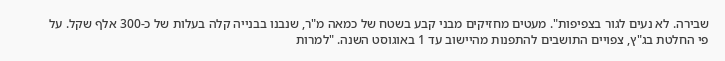שבירה. לא נעים לגור בצפיפות". מעטים מחזיקים מבני קבע בשטח של כמאה מ"ר, שנבנו בבנייה קלה בעלות של כ-300 אלף שקל. על פי החלטת בג"ץ, צפויים התושבים להתפנות מהיישוב עד 1 באוגוסט השנה. "למרות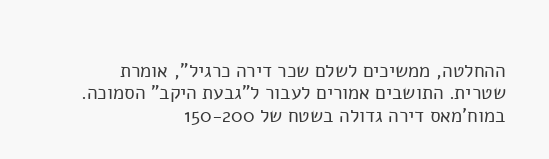ההחלטה, ממשיכים לשלם שכר דירה כרגיל", אומרת שטרית. התושבים אמורים לעבור ל"גבעת היקב" הסמוכה.
במוח'מאס דירה גדולה בשטח של 150-200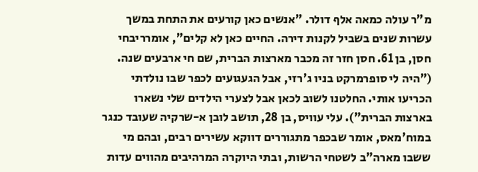מ"ר עולה כמאה אלף דולר. "אנשים כאן קורעים את התחת במשך עשרות שנים בשביל לקנות דירה. החיים כאן לא קלים", אומרריבחי חסן, בן 61. חסן חזר זה מכבר מארצות הברית, שם חי ארבעים שנה. ("היה לי סופרמרקט בניו ג'רזי, אבל הגעגועים לכפר שבו נולדתי הכריעו אותי. החלטנו לשוב לכאן אבל לצערי הילדים שלי נשארו בארצות הברית"). עלי עוויס, בן 28, תושב לובן א-שרקיה שעובד כנגר במוח'מאס, אומר שבכפר מתגוררים דווקא עשירים רבים, ובהם מי ששבו מארה"ב לשטחי הרשות, ובתי היוקרה המרהיבים מהווים עדות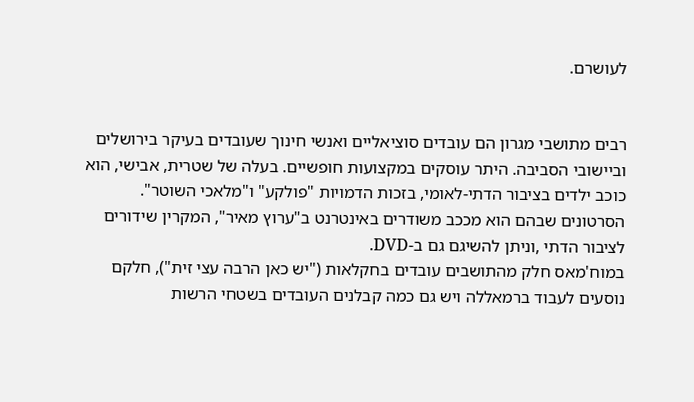לעושרם.


רבים מתושבי מגרון הם עובדים סוציאליים ואנשי חינוך שעובדים בעיקר בירושלים וביישובי הסביבה. היתר עוסקים במקצועות חופשיים. בעלה של שטרית, אבישי, הוא כוכב ילדים בציבור הדתי-לאומי, בזכות הדמויות "פולקע" ו"מלאכי השוטר". הסרטונים שבהם הוא מככב משודרים באינטרנט ב"ערוץ מאיר", המקרין שידורים לציבור הדתי ,וניתן להשיגם גם ב-DVD.
במוח'מאס חלק מהתושבים עובדים בחקלאות ("יש כאן הרבה עצי זית"), חלקם נוסעים לעבוד ברמאללה ויש גם כמה קבלנים העובדים בשטחי הרשות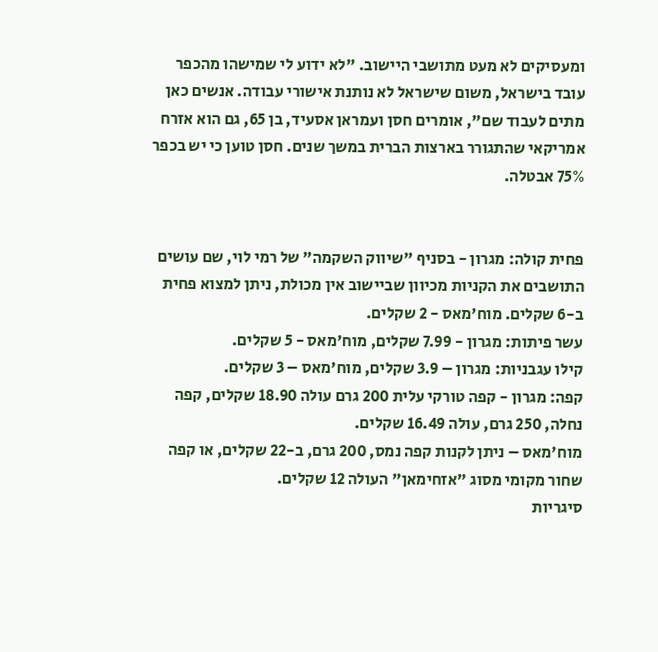ומעסיקים לא מעט מתושבי היישוב. "לא ידוע לי שמישהו מהכפר עובד בישראל, משום שישראל לא נותנת אישורי עבודה. אנשים כאן מתים לעבוד שם", אומרים חסן ועמראן אסעיד, בן 65, גם הוא אזרח אמריקאי שהתגורר בארצות הברית במשך שנים. חסן טוען כי יש בכפר 75% אבטלה.


פחית קולה: מגרון - בסניף "שיווק השקמה" של רמי לוי, שם עושים התושבים את הקניות מכיוון שביישוב אין מכולת, ניתן למצוא פחית ב-6 שקלים. מוח'מאס - 2 שקלים.
עשר פיתות: מגרון - 7.99 שקלים, מוח'מאס - 5 שקלים.
קילו עגבניות: מגרון – 3.9 שקלים, מוח'מאס – 3 שקלים.
קפה: מגרון - קפה טורקי עלית 200 גרם עולה 18.90 שקלים, קפה נחלה, 250 גרם, עולה 16.49 שקלים.
מוח'מאס – ניתן לקנות קפה נמס, 200 גרם, ב-22 שקלים, או קפה שחור מקומי מסוג "אזחימאן" העולה 12 שקלים.
סיגריות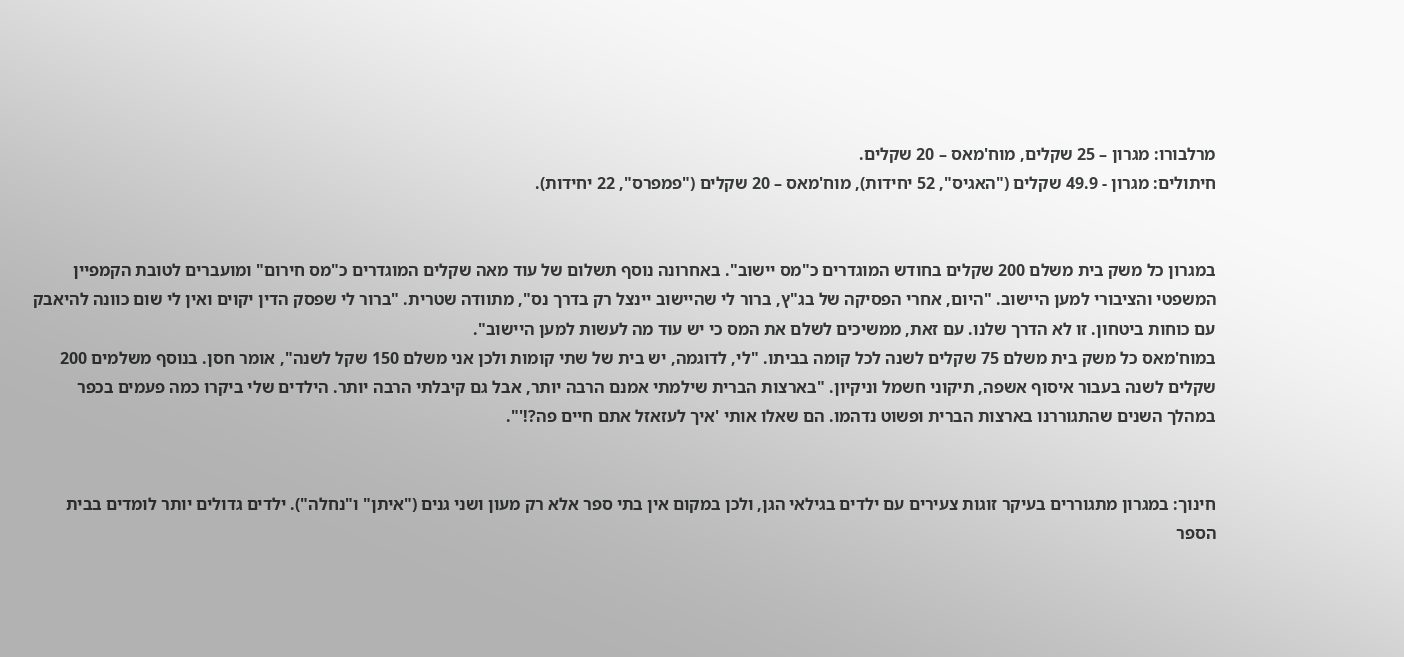מרלבורו: מגרון – 25 שקלים, מוח'מאס – 20 שקלים.
חיתולים: מגרון - 49.9 שקלים ("האגיס", 52 יחידות), מוח'מאס – 20 שקלים ("פמפרס", 22 יחידות).


במגרון כל משק בית משלם 200 שקלים בחודש המוגדרים כ"מס יישוב". באחרונה נוסף תשלום של עוד מאה שקלים המוגדרים כ"מס חירום" ומועברים לטובת הקמפיין המשפטי והציבורי למען היישוב. "היום, אחרי הפסיקה של בג"ץ, ברור לי שהיישוב יינצל רק בדרך נס", מתוודה שטרית. "ברור לי שפסק הדין יקוים ואין לי שום כוונה להיאבק עם כוחות ביטחון. זו לא הדרך שלנו. עם זאת, ממשיכים לשלם את המס כי יש עוד מה לעשות למען היישוב".
במוח'מאס כל משק בית משלם 75 שקלים לשנה לכל קומה בביתו. "לי, לדוגמה, יש בית של שתי קומות ולכן אני משלם 150 שקל לשנה", אומר חסן. בנוסף משלמים 200 שקלים לשנה בעבור איסוף אשפה, תיקוני חשמל וניקיון. "בארצות הברית שילמתי אמנם הרבה יותר, אבל גם קיבלתי הרבה יותר. הילדים שלי ביקרו כמה פעמים בכפר במהלך השנים שהתגוררנו בארצות הברית ופשוט נדהמו. הם שאלו אותי 'איך לעזאזל אתם חיים פה?!'".


חינוך: במגרון מתגוררים בעיקר זוגות צעירים עם ילדים בגילאי הגן, ולכן במקום אין בתי ספר אלא רק מעון ושני גנים ("איתן" ו"נחלה"). ילדים גדולים יותר לומדים בבית הספר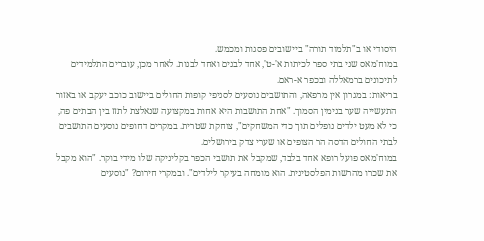היסודי או ב"תלמוד תורה" ביישובים פסגות ומכמש.
במוח'מאס שני בתי ספר לכיתות א'-ט', אחד לבנים ואחד לבנות. לאחר מכן, עוברים התלמידים לתיכונים ברמאללה ובכפר א-ראם.
בריאות: במגרון אין מרפאה, והתושבים נוסעים לסניפי קופות החולים ביישוב כוכב יעקב או באזור התעשייה שער בנימין הסמוך. "אחת התושבות היא אחות במקצועה שנאלצת לתזז בין הבתים פה, כי לא מעט ילדים נופלים תוך כדי המשחקים", צוחקת שטרית. במקרים דחופים נוסעים התושבים לבתי החולים הדסה הר הצופים או שערי צדק בירושלים.
במוח'מאס פועל רופא אחד בלבד, שמקבל את תושבי הכפר בקליניקה שלו מידי בוקר. "הוא מקבל את שכרו מהרשות הפלסטינית. הוא מומחה בעיקר לילדים". ובמקרי חירום? "נוסעים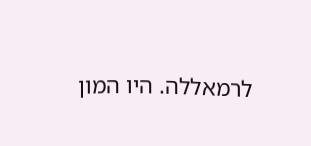לרמאללה. היו המון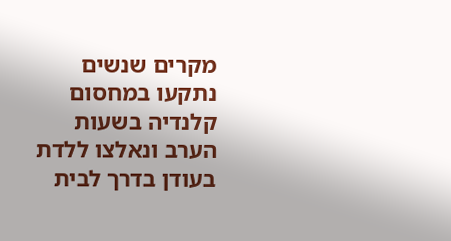מקרים שנשים נתקעו במחסום קלנדיה בשעות הערב ונאלצו ללדת בעודן בדרך לבית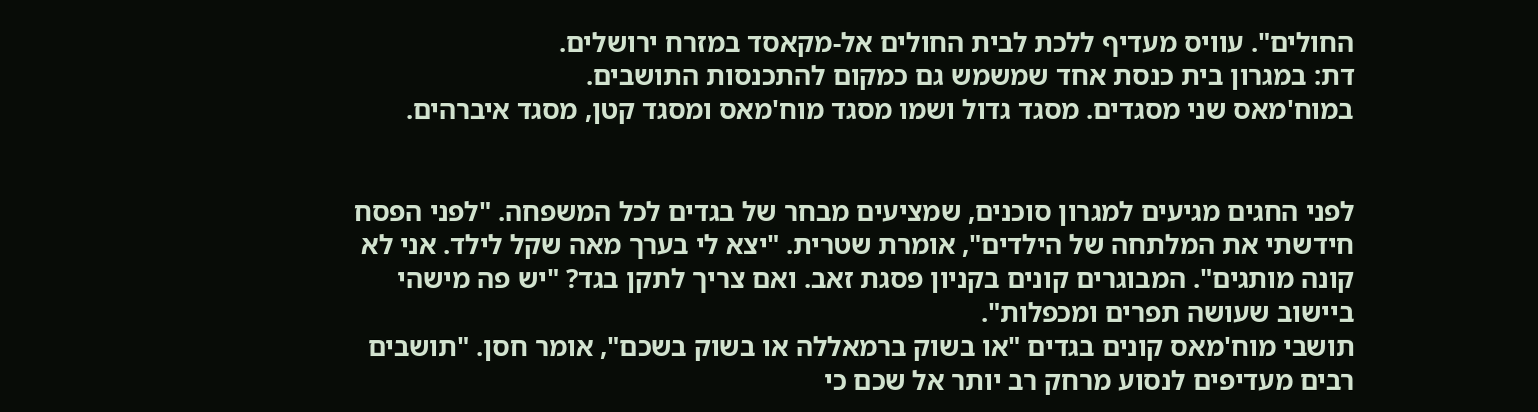החולים". עוויס מעדיף ללכת לבית החולים אל-מקאסד במזרח ירושלים.
דת: במגרון בית כנסת אחד שמשמש גם כמקום להתכנסות התושבים.
במוח'מאס שני מסגדים. מסגד גדול ושמו מסגד מוח'מאס ומסגד קטן, מסגד איברהים.


לפני החגים מגיעים למגרון סוכנים, שמציעים מבחר של בגדים לכל המשפחה. "לפני הפסח חידשתי את המלתחה של הילדים", אומרת שטרית. "יצא לי בערך מאה שקל לילד. אני לא קונה מותגים". המבוגרים קונים בקניון פסגת זאב. ואם צריך לתקן בגד? "יש פה מישהי ביישוב שעושה תפרים ומכפלות".
תושבי מוח'מאס קונים בגדים "או בשוק ברמאללה או בשוק בשכם", אומר חסן. "תושבים רבים מעדיפים לנסוע מרחק רב יותר אל שכם כי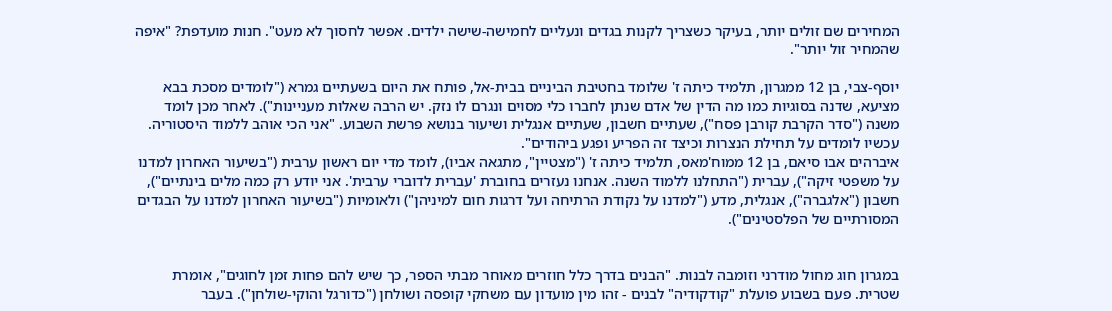המחירים שם זולים יותר, בעיקר כשצריך לקנות בגדים ונעליים לחמישה-שישה ילדים. אפשר לחסוך לא מעט". חנות מועדפת? "איפה שהמחיר זול יותר".

יוסף-צבי, בן 12 ממגרון, תלמיד כיתה ז' שלומד בחטיבת הביניים בבית-אל, פותח את היום בשעתיים גמרא ("לומדים מסכת בבא מציעא, שדנה בסוגיות כמו מה הדין של אדם שנתן לחברו כלי מסוים ונגרם לו נזק. יש הרבה שאלות מעניינות"). לאחר מכן לומד משנה ("סדר הקרבת קורבן פסח"), שעתיים חשבון, שעתיים אנגלית ושיעור בנושא פרשת השבוע. "אני הכי אוהב ללמוד היסטוריה. עכשיו לומדים על תחילת הנצרות וכיצד זה הפריע ופגע ביהודים".
איברהים אבו סיאם, בן 12 ממוח'מאס, תלמיד כיתה ז' ("מצטיין", מתגאה אביו), לומד מדי יום ראשון ערבית ("בשיעור האחרון למדנו על משפטי זיקה"), עברית ("התחלנו ללמוד השנה. אנחנו נעזרים בחוברת 'עברית לדוברי ערבית'. אני יודע רק כמה מלים בינתיים"), חשבון ("אלגברה"), אנגלית, מדע ("למדנו על נקודת הרתיחה ועל דרגות חום למיניהן") ולאומיות ("בשיעור האחרון למדנו על הבגדים המסורתיים של הפלסטינים").


במגרון חוג מחול מודרני וזומבה לבנות. "הבנים בדרך כלל חוזרים מאוחר מבתי הספר, כך שיש להם פחות זמן לחוגים", אומרת שטרית. פעם בשבוע פועלת "קודקודיה" לבנים - זהו מין מועדון עם משחקי קופסה ושולחן ("כדורגל והוקי-שולחן"). בעבר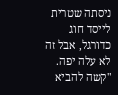ניסתה שטרית לייסד חוג כדורגל, אבל זה לא עלה יפה. "קשה להביא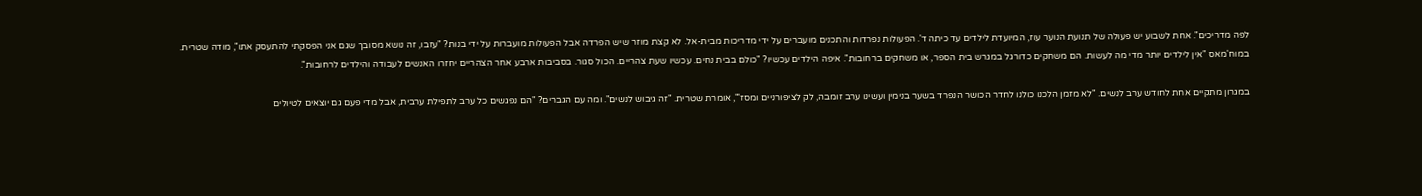לפה מדריכים". אחת לשבוע יש פעולה של תנועת הנוער עוז, המיועדת לילדים עד כיתה ד'. הפעולות נפרדות והתכנים מועברים על ידי מדריכות מבית-אל. לא קצת מוזר שיש הפרדה אבל הפעולות מועברות על ידי בנות? "עזבו, זה נושא מסובך שגם אני הפסקתי להתעסק אתו", מודה שטרית.
במוח'מאס "אין לילדים יותר מדי מה לעשות. הם משחקים כדורגל במגרש בית הספר, או משחקים ברחובות". איפה הילדים עכשיו? "כולם בבית נחים. עכשיו שעת צהריים. הכול סגור. בסביבות ארבע אחר הצהריים יחזרו האנשים לעבודה והילדים לרחובות".

במגרון מתקיים אחת לחודש ערב לנשים. "לא מזמן הלכנו כולנו לחדר הכושר הנפרד בשער בנימין ועשינו ערב זומבה, לק לציפורניים ומסז'", אומרת שטרית. "זה גיבוש לנשים". ומה עם הגברים? "הם נפגשים כל ערב לתפילת ערבית, אבל מדי פעם גם יוצאים לטיולים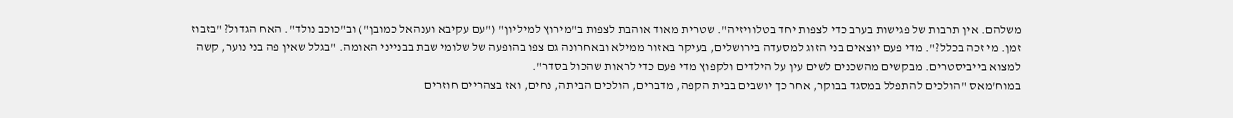משלהם. אין תרבות של פגישות בערב כדי לצפות יחד בטלוויזיה". שטרית מאוד אוהבת לצפות ב"מירוץ למיליון" ("עם עקיבא וענהאל כמובן") וב"כוכב נולד". האח הגדול? "בזבוז זמן. מי זכה בכלל?". מדי פעם יוצאים בני הזוג למסעדה בירושלים, בעיקר באזור ממילא ובאחרונה גם צפו בהופעה של שלומי שבת בבנייני האומה. "בגלל שאין פה בני נוער, קשה למצוא בייביסטרים. מבקשים מהשכנים לשים עין על הילדים ולקפוץ מדי פעם כדי לראות שהכול בסדר".
במוח'מאס "הולכים להתפלל במסגד בבוקר, אחר כך יושבים בבית הקפה, מדברים, הולכים הביתה, נחים, ואז בצהריים חוזרים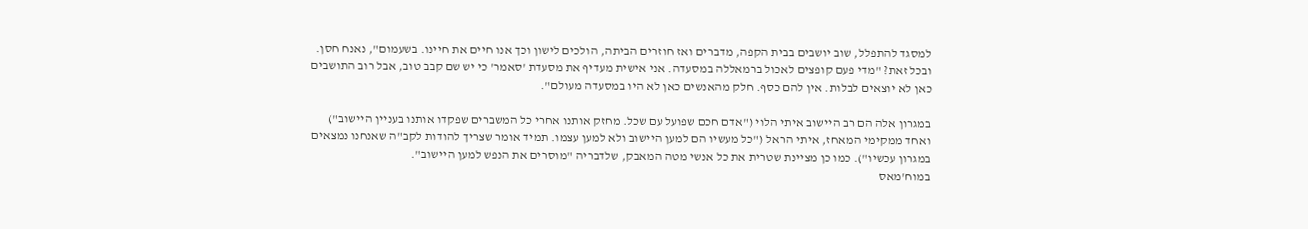למסגד להתפלל, שוב יושבים בבית הקפה, מדברים ואז חוזרים הביתה, הולכים לישון וכך אנו חיים את חיינו. בשעמום", נאנח חסן. ובכל זאת? "מדי פעם קופצים לאכול ברמאללה במסעדה. אני אישית מעדיף את מסעדת 'סאמר' כי יש שם קבב טוב, אבל רוב התושבים כאן לא יוצאים לבלות. אין להם כסף. חלק מהאנשים כאן לא היו במסעדה מעולם".

במגרון אלה הם רב היישוב איתי הלוי ("אדם חכם שפועל עם שכל. מחזק אותנו אחרי כל המשברים שפקדו אותנו בעניין היישוב") ואחד ממקימי המאחז, איתי הראל ("כל מעשיו הם למען היישוב ולא למען עצמו. תמיד אומר שצריך להודות לקב"ה שאנחנו נמצאים במגרון עכשיו"). כמו כן מציינת שטרית את כל אנשי מטה המאבק, שלדבריה "מוסרים את הנפש למען היישוב".
במוח'מאס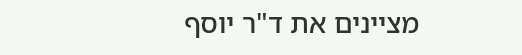מציינים את ד"ר יוסף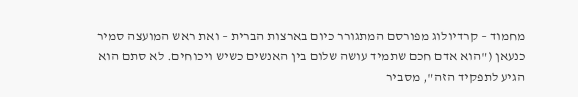מחמוד – קרדיולוג מפורסם המתגורר כיום בארצות הברית – ואת ראש המועצה סמיר כנעאן ("הוא אדם חכם שתמיד עושה שלום בין האנשים כשיש ויכוחים. לא סתם הוא הגיע לתפקיד הזה", מסביר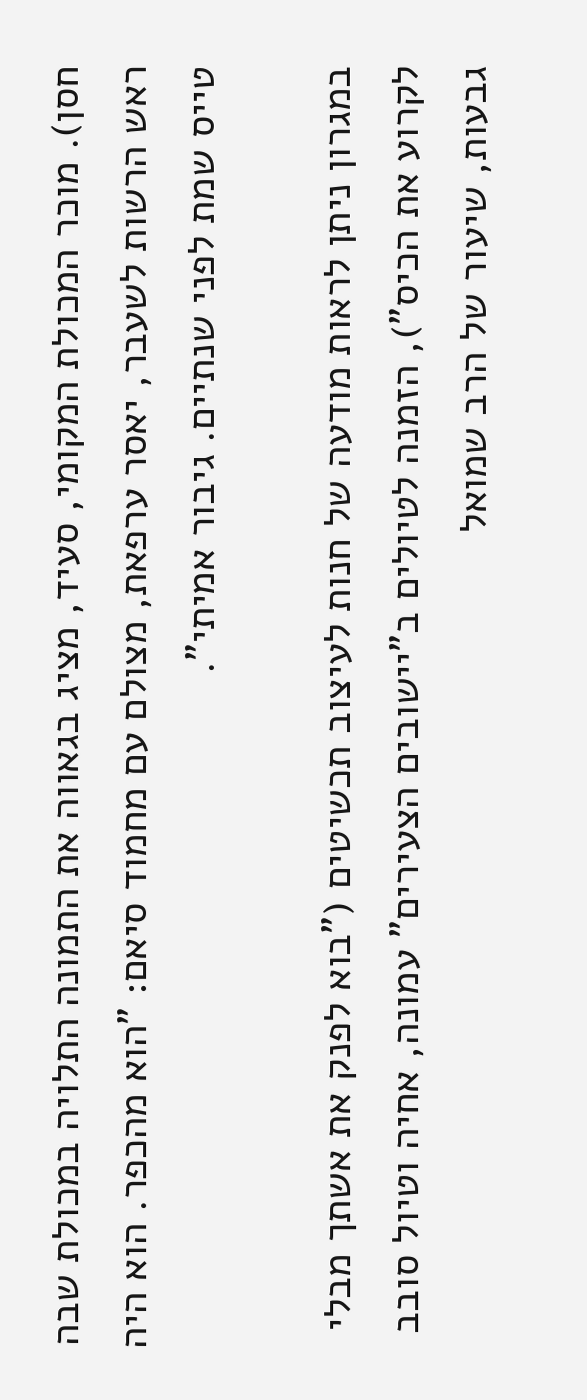חסן). מוכר המכולת המקומי, סעיד, מציג בגאווה את התמונה התלויה במכולת שבה ראש הרשות לשעבר, יאסר ערפאת, מצולם עם מחמוד סיאם: "הוא מהכפר. הוא היה טייס שמת לפני שנתיים. גיבור אמיתי".

במגרון ניתן לראות מודעה של חנות לעיצוב תכשיטים ("בוא לפנק את אשתך מבלי לקרוע את הכיס"), הזמנה לטיולים ב"יישובים הצעירים" עמונה, אחיה וטיול סובב גבעות, שיעור של הרב שמואל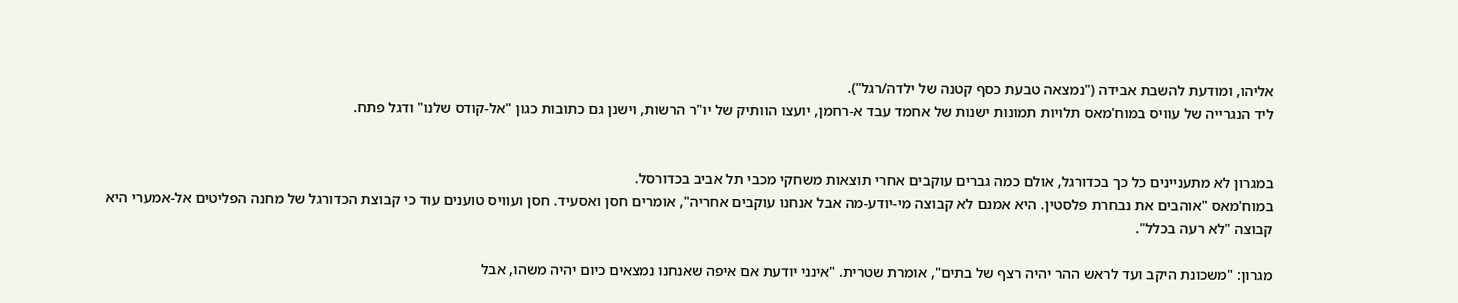אליהו, ומודעת להשבת אבידה ("נמצאה טבעת כסף קטנה של ילדה/רגל").
ליד הנגרייה של עוויס במוח'מאס תלויות תמונות ישנות של אחמד עבד א-רחמן, יועצו הוותיק של יו"ר הרשות, וישנן גם כתובות כגון "אל-קודס שלנו" ודגל פתח.


במגרון לא מתעניינים כל כך בכדורגל, אולם כמה גברים עוקבים אחרי תוצאות משחקי מכבי תל אביב בכדורסל.
במוח'מאס "אוהבים את נבחרת פלסטין. היא אמנם לא קבוצה מי-יודע-מה אבל אנחנו עוקבים אחריה", אומרים חסן ואסעיד. חסן ועוויס טוענים עוד כי קבוצת הכדורגל של מחנה הפליטים אל-אמערי היא קבוצה "לא רעה בכלל".

מגרון: "משכונת היקב ועד לראש ההר יהיה רצף של בתים", אומרת שטרית. "אינני יודעת אם איפה שאנחנו נמצאים כיום יהיה משהו, אבל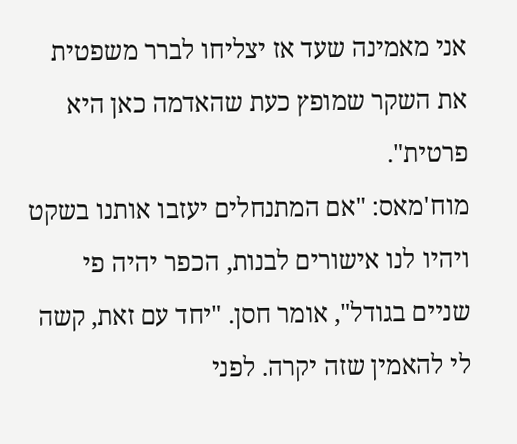אני מאמינה שעד אז יצליחו לברר משפטית את השקר שמופץ כעת שהאדמה כאן היא פרטית".
מוח'מאס: "אם המתנחלים יעזבו אותנו בשקט ויהיו לנו אישורים לבנות, הכפר יהיה פי שניים בגודל", אומר חסן. "יחד עם זאת, קשה לי להאמין שזה יקרה. לפני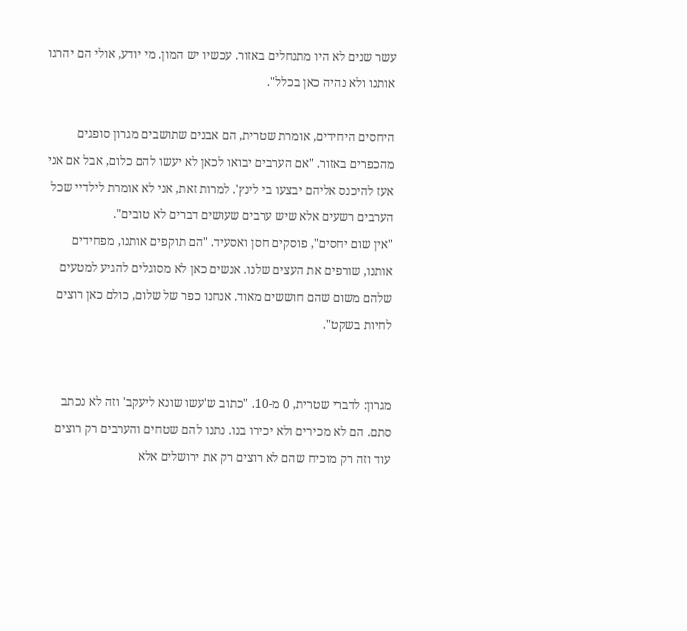עשר שנים לא היו מתנחלים באזור. עכשיו יש המון. מי יודע, אולי הם יהרגו אותנו ולא נהיה כאן בכלל".

היחסים היחידים, אומרת שטרית, הם אבנים שתושבים מגרון סופגים מהכפרים באזור. "אם הערבים יבואו לכאן לא יעשו להם כלום, אבל אם אני אעז להיכנס אליהם יבצעו בי לינץ'. למרות זאת, אני לא אומרת לילדיי שכל הערבים רשעים אלא שיש ערבים שעושים דברים לא טובים".
"אין שום יחסים", פוסקים חסן ואסעיד. "הם תוקפים אותנו, מפחידים אותנו, שורפים את העצים שלנו. אנשים כאן לא מסוגלים להגיע למטעים שלהם משום שהם חוששים מאוד. אנחנו כפר של שלום, כולם כאן רוצים לחיות בשקט".


מגרון: לדברי שטרית, 0 מ-10. "כתוב ש'עשו שונא ליעקב' וזה לא נכתב סתם. הם לא מכירים ולא יכירו בנו. נתנו להם שטחים והערבים רק רוצים עוד וזה רק מוכיח שהם לא רוצים רק את ירושלים אלא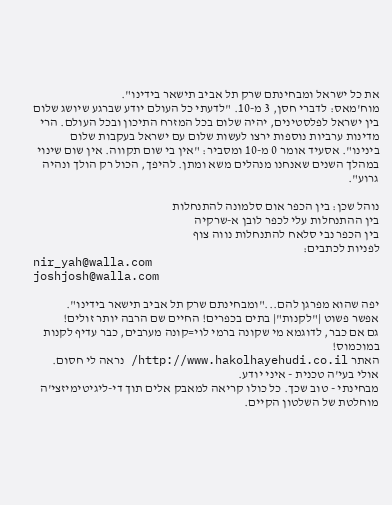את כל ישראל ומבחינתם שרק תל אביב תישאר בידינו".
מוח'מאס: לדברי חסן, 3 מ-10. "לדעתי כל העולם יודע שברגע שיושג שלום בין ישראל לפלסטינים, יהיה שלום בכל המזרח התיכון ובכל העולם. הרי מדינות ערביות נוספות ירצו לעשות שלום עם ישראל בעקבות שלום בינינו". אסעיד אומר 0 מ-10 ומסביר: "אין בי שום תקווה. אין שום שינוי במהלך השנים שאנחנו מנהלים משא ומתן. להיפך, הכול רק הולך ונהיה גרוע".

נוהל שכן: בין הכפר אום סלמונה להתנחלות
בין ההתנחלות עלי לכפר לובן א-שרקיה
בין הכפר נבי סלאח להתנחלות נווה צוף
לפניות לכתבים:
nir_yah@walla.com
joshjosh@walla.com

יפה שהוא מפרגן להם..."ומבחינתם שרק תל אביב תישאר בידינו".
אפשר פשוט |"לקנות"| בתים בכפרים! החיים שם הרבה יותר זולים!
גם אם כבר, לדוגמא מי שקונה ברמי לוי=קונה מערבים, כבר עדיף לקנות במוכמוס!
האתר http://www.hakolhayehudi.co.il/ נראה לי חסום. אולי בעי'ה טכנית - איני יודע.
מבחינתי - טוב שכך. כל כולו קריאה למאבק אלים תוך די-ליגיטימיזצי'ה מוחלטת של השלטון הקיים.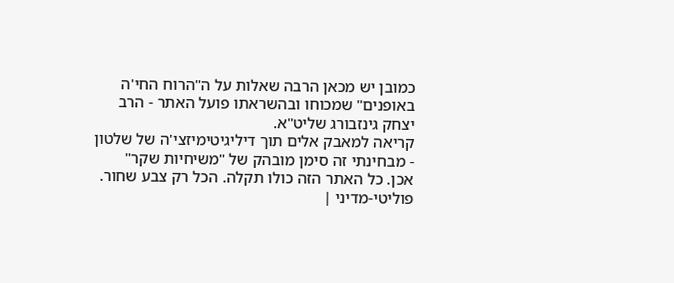כמובן יש מכאן הרבה שאלות על ה"הרוח החי'ה באופנים" שמכוחו ובהשראתו פועל האתר - הרב יצחק גינזבורג שליט"א.
קריאה למאבק אלים תוך דיליגיטימיזצי'ה של שלטון - מבחינתי זה סימן מובהק של "משיחיות שקר"
אכן. כל האתר הזה כולו תקלה. הכל רק צבע שחור.
פוליטי-מדיני |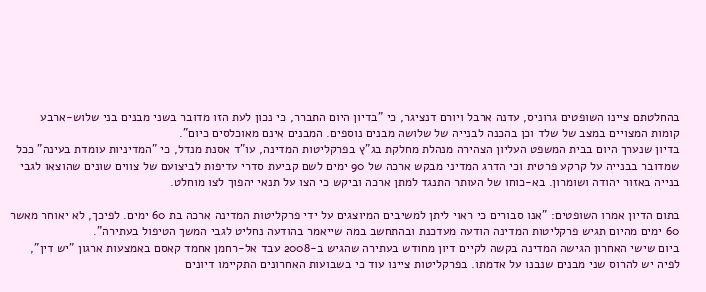בהחלטתם ציינו השופטים גרוניס, עדנה ארבל ויורם דנציגר, כי "בדיון היום התברר, כי נכון לעת הזו מדובר בשני מבנים בני שלוש-ארבע קומות המצויים במצב של שלד וכן בהכנה לבנייה של שלושה מבנים נוספים. המבנים אינם מאוכלסים כיום".
בדיון שנערך היום בבית המשפט העליון הצהירה מנהלת מחלקת בג"ץ בפרקליטות המדינה, עו"ד אסנת מנדל, כי "המדיניות עומדת בעינה" ככל שמדובר בבנייה על קרקע פרטית וכי הדרג המדיני מבקש ארכה של 90 ימים לשם קביעת סדרי עדיפות לביצועם של צווים שונים שהוצאו לגבי בנייה באזור יהודה ושומרון. בא-כוחו של העותר התנגד למתן ארכה וביקש כי הצו על תנאי יהפוך לצו מוחלט.

בתום הדיון אמרו השופטים: "אנו סבורים כי ראוי ליתן למשיבים המיוצגים על ידי פרקליטות המדינה ארכה בת 60 ימים. לפיכך, לא יאוחר מאשר 60 ימים מהיום תגיש פרקליטות המדינה הודעה מעדכנת ובהתחשב במה שייאמר בהודעה נחליט לגבי המשך הטיפול בעתירה".
ביום שישי האחרון הגישה המדינה בקשה לקיים דיון מחודש בעתירה שהגיש ב-2008 עבד אל-רחמן אחמד קאסם באמצעות ארגון "יש דין", לפיה יש להרוס שני מבנים שנבנו על אדמתו. בפרקליטות ציינו עוד כי בשבועות האחרונים התקיימו דיונים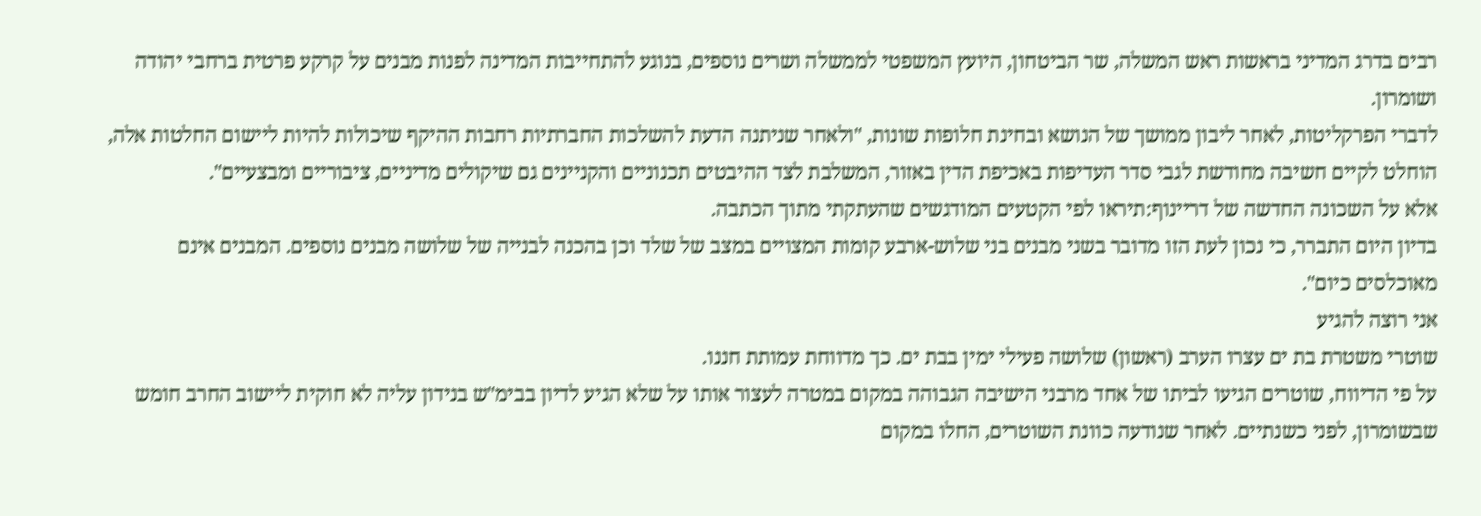רבים בדרג המדיני בראשות ראש המשלה, שר הביטחון, היועץ המשפטי לממשלה ושרים נוספים, בנוגע להתחייבות המדינה לפנות מבנים על קרקע פרטית ברחבי יהודה ושומרון.
לדברי הפרקליטות, לאחר ליבון ממושך של הנושא ובחינת חלופות שונות, "ולאחר שניתנה הדעת להשלכות החברתיות רחבות ההיקף שיכולות להיות ליישום החלטות אלה, הוחלט לקיים חשיבה מחודשת לגבי סדר העדיפות באכיפת הדין באזור, המשלבת לצד ההיבטים תכנוניים והקניינים גם שיקולים מדיניים, ציבוריים ומבצעיים".
אלא על השכונה החדשה של דריינוף:תיראו לפי הקטעים המודגשים שהעתקתי מתוך הכתבה.
בדיון היום התברר, כי נכון לעת הזו מדובר בשני מבנים בני שלוש-ארבע קומות המצויים במצב של שלד וכן בהכנה לבנייה של שלושה מבנים נוספים. המבנים אינם מאוכלסים כיום".
אני רוצה להגיע
שוטרי משטרת בת ים עצרו הערב (ראשון) שלושה פעילי ימין בבת ים. כך מדווחת עמותת חננו.
על פי הדיווח, שוטרים הגיעו לביתו של אחד מרבני הישיבה הגבוהה במקום במטרה לעצור אותו על שלא הגיע לדיון בבימ"ש בנידון עליה לא חוקית ליישוב החרב חומש שבשומרון, לפני כשנתיים. לאחר שנודעה כוונת השוטרים, החלו במקום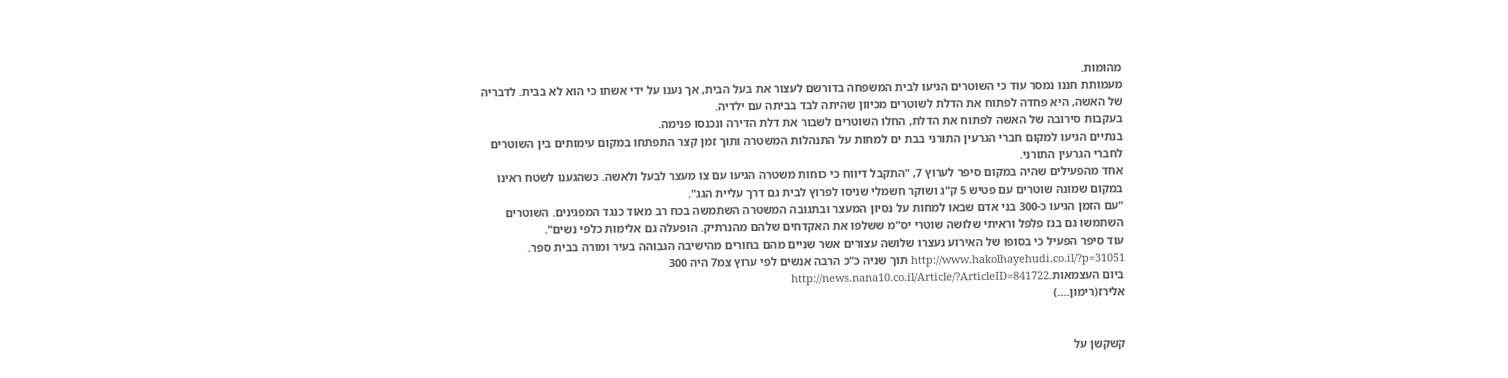מהומות.
מעמותת חננו נמסר עוד כי השוטרים הגיעו לבית המשפחה בדורשם לעצור את בעל הבית, אך נענו על ידי אשתו כי הוא לא בבית. לדבריה של האשה, היא פחדה לפתוח את הדלת לשוטרים מכיוון שהיתה לבד בביתה עם ילדיה.
בעקבות סירובה של האשה לפתוח את הדלת, החלו השוטרים לשבור את דלת הדירה ונכנסו פנימה.
בנתיים הגיעו למקום חברי הגרעין התורני בבת ים למחות על התנהלות המשטרה ותוך זמן קצר התפתחו במקום עימותים בין השוטרים לחברי הגרעין התורני.
אחד מהפעילים שהיה במקום סיפר לערוץ 7, "התקבל דיווח כי כוחות משטרה הגיעו עם צו מעצר לבעל ולאשה. כשהגענו לשטח ראינו במקום שמונה שוטרים עם פטיש 5 ק"ג ושוקר חשמלי שניסו לפרוץ לבית גם דרך עליית הגג".
"עם הזמן הגיעו כ-300 בני אדם שבאו למחות על נסיון המעצר ובתגובה המשטרה השתמשה בכח רב מאוד כנגד המפגינים. השוטרים השתמשו גם בגז פלפל וראיתי שלושה שוטרי יס"מ ששלפו את האקדחים שלהם מהנרתיק. הופעלה גם אלימות כלפי נשים".
עוד סיפר הפעיל כי בסופו של האירוע נעצרו שלושה עצורים אשר שניים מהם בחורים מהישיבה הגבוהה בעיר ומורה בבית ספר.
http://www.hakolhayehudi.co.il/?p=31051 תוך שניה כ"כ הרבה אנשים לפי ערוץ צמ7 היה 300
ביום העצמאות.http://news.nana10.co.il/Article/?ArticleID=841722
אלירז(רימון....)


קשקשן על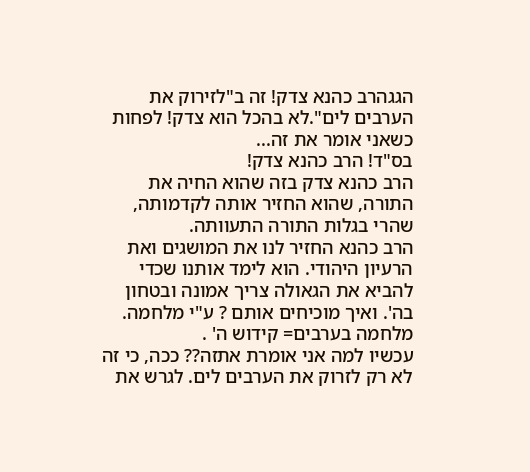הגגהרב כהנא צדק! זה ב"לזירוק את הערבים לים".לא בהכל הוא צדק! לפחות כשאני אומר את זה...
בס"ד! הרב כהנא צדק!
הרב כהנא צדק בזה שהוא החיה את התורה, שהוא החזיר אותה לקדמותה, שהרי בגלות התורה התעוותה.
הרב כהנא החזיר לנו את המושגים ואת הרעיון היהודי. הוא לימד אותנו שכדי להביא את הגאולה צריך אמונה ובטחון בה'. ואיך מוכיחים אותם ? ע"י מלחמה.
מלחמה בערבים= קידוש ה' .
עכשיו למה אני אומרת אתזה?? ככה, כי זה לא רק לזרוק את הערבים לים. לגרש את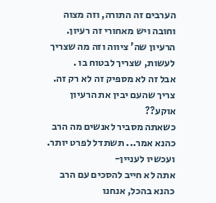הערבים זה התורה, וזה מצוה וחובה ויש מאחורי זה רעיון. הרעיון שה' ציווה וזה מה שצריך לעשות, שצריך לבטוח בו .
אבל זה לא מספיק זה לא רק זה. צריך שהעם יבין את הרעיון
אוקע??
כשאתה מסביר לאנשים מה הרב כהנא אמר... תשתדל לפרט יותר.
ועכשיו לעניין-
אתה לא חייב להסכים עם הרב כהנא בהכל, אנחנו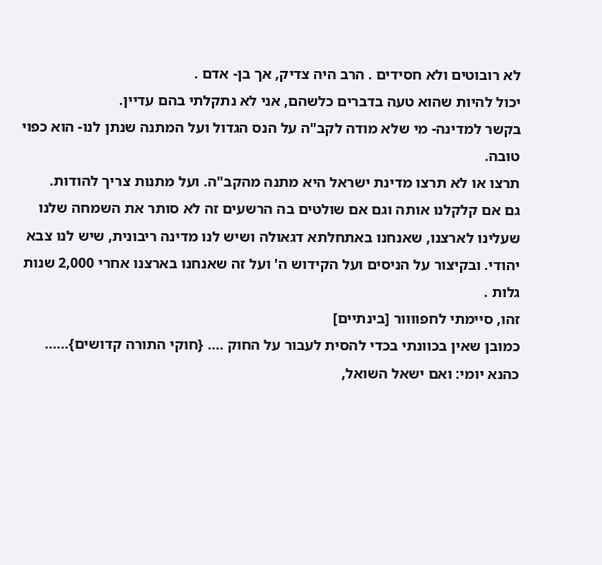לא רובוטים ולא חסידים . הרב היה צדיק, אך בן- אדם .
יכול להיות שהוא טעה בדברים כלשהם, אני לא נתקלתי בהם עדיין.
בקשר למדינה- מי שלא מודה לקב"ה על הנס הגדול ועל המתנה שנתן לנו- הוא כפוי טובה.
תרצו או לא תרצו מדינת ישראל היא מתנה מהקב"ה. ועל מתנות צריך להודות.
גם אם קלקלנו אותה וגם אם שולטים בה הרשעים זה לא סותר את השמחה שלנו שעלינו לארצנו, שאנחנו באתחלתא דגאולה ושיש לנו מדינה ריבונית, שיש לנו צבא יהודי. ובקיצור על הניסים ועל הקידוש ה' ועל זה שאנחנו בארצנו אחרי 2,000 שנות גלות .
זהו, סיימתי לחפוווור [בינתיים]
כמובן שאין בכוונתי בכדי להסית לעבור על החוק .... {חוקי התורה קדושים}......
כהנא יומי: ואם ישאל השואל,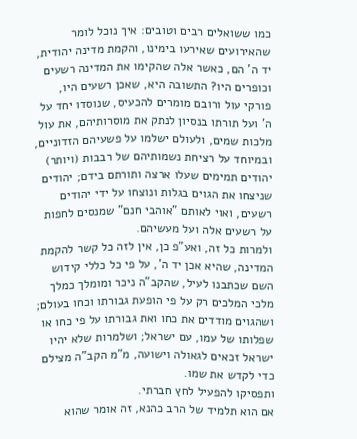כמו ששואלים רבים וטובים: איך נוכל לומר שהאירועים שאירעו בימינו, והקמת מדינה יהודית, יד ה' הם, כאשר אלה שהקימו את המדינה רשעים וכופרים היו? התשובה היא, שאכן רשעים היו, פורקי עול ורובם מומרים להכעיס, שנוסדו יחד על ה' ועל תורתו בנסיון לנתק את מוסרותיהם, את עול מלכות שמים, ולעולם ישלמו על פשעיהם הזדוניים, ובמיוחד על רציחת נשמותיהם של רבבות (ויותר) יהודים תמימים שעלו ארצה ותורתם בידם; יהודים שניצחו את הגוים בגלות ונוצחו על ידי יהודים רשעים, ואוי לאותם "אוהבי חנם" שמנסים לחפות על רשעים אלה ועל מעשיהם.
ולמרות כל זה, ואע"פ כן, אין לזה כל קשר להקמת המדינה, שהיא אכן יד ה', על פי כל כללי קידוש השם שכתבנו לעיל, שהקב"ה ניכר ומומלך כמלך מלכי המלכים רק על פי הופעת גבורתו וכחו בעולם; ושהגוים מודדים את כחו ואת גבורתו על פי כחו או שפלותו של עמו, עם ישראל; ושלמרות שלא יהיו ישראל זכאים לגאולה וישועה, מ"מ הקב"ה מצילם כדי לקדש את שמו.
ותפסיקו להפעיל לחץ חברתי.
אם הוא תלמיד של הרב כהנא, זה אומר שהוא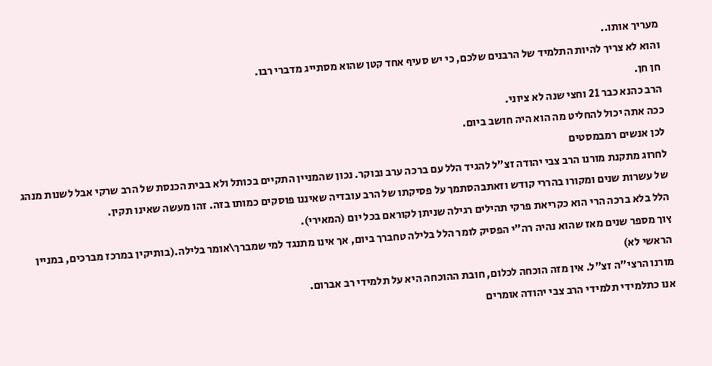מעריך אותו..
והוא לא צריך להיות התלמיד של הרבנים שלכם, כי יש סעיף אחד קטן שהוא מסתייג מדברי רבו.
חן חן.
הרב כהנא כבר 21 וחצי שנה לא ציוני.
ככה אתה יכול להחליט מה הוא היה חושב ביום.
לכן אנשים רמבמסטים
לחרוג מתקנת מורנו הרב צבי יהודה זצ"ל להגיד הלל עם ברכה ערב ובוקר. נכון שהמניין התקיים בכותל ולא בבית הכנסת של הרב שרקי אבל לשנות מנהג של עשרות שנים ומקורו בהררי קודש וזאתבהסתמך על פסיקתו של הרב עובדיה שאיננו פוסקים כמותו בזה. זהו מעשה שאינו תקין.
הלל בלא ברכה הרי הוא כקריאת פרקי תהילים רגילה שניתן לקוראם בכל יום (המאירי).
ץוך מספר שנים מאז שהוא נהיה רה"י הפסיק לומר הלל בלילה טחברך ביום, אך אינו מתנגד למי שמברך\אומר בלילה.(בותיקין במרכז מברכים, במניין הראשי לא)
מורנו הרצי"ה זצ"ל. אין מזה הוכחה לכלום, חובת ההוכחה היא על תלמידי רב אברום.
אנו כתלמידי תלמידי הרב צבי יהודה אומרים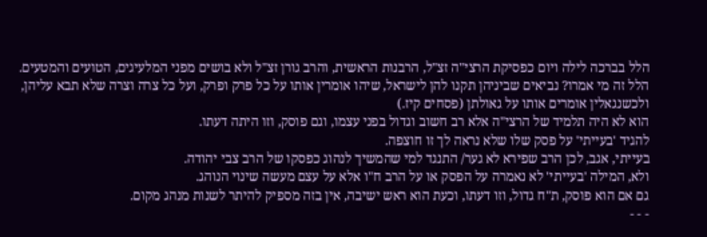הלל בברכה לילה ויום כפסיקת הרצי"ה זצ"ל, הרבנות הראשית, והרב גורן זצ"ל ולא בושים מפני המלעיגים, הטועים והמטעים.
הלל זה מי אמרו? נביאים שביניהן תקנו להן לישראל, שיהו אומרין אותו על כל פרק ופרק, ועל כל צרה וצרה שלא תבא עליהן, ולכשנגאלין אומרים אותו על גאולתן (פסחים קיז.)
הוא לא היה תלמיד של הרצי"ה אלא רב חשוב וגדול בפני עצמו, וגם פוסק, וזו היתה דעתו.
להגיד 'בעייתי' על פסק שלו שלא נראה לך זו חוצפה.
בעייתי, אגב, לכן הרב שפירא לא גער/ התנגד למי שהמשיך לנהוג כפסקו של הרב צבי יהודה.
ולא, המילה 'בעייתי' לא נאמרה על הפסק או על הרב ח"ו אלא על עצם מעשה שינוי הנוהג.
גם אם הוא פוסק, ת"ח גדול, וזו דעתו, וכעת הוא ראש ישיבה, אין בזה מספיק להיתר לשנות מנהג מקום.
- - -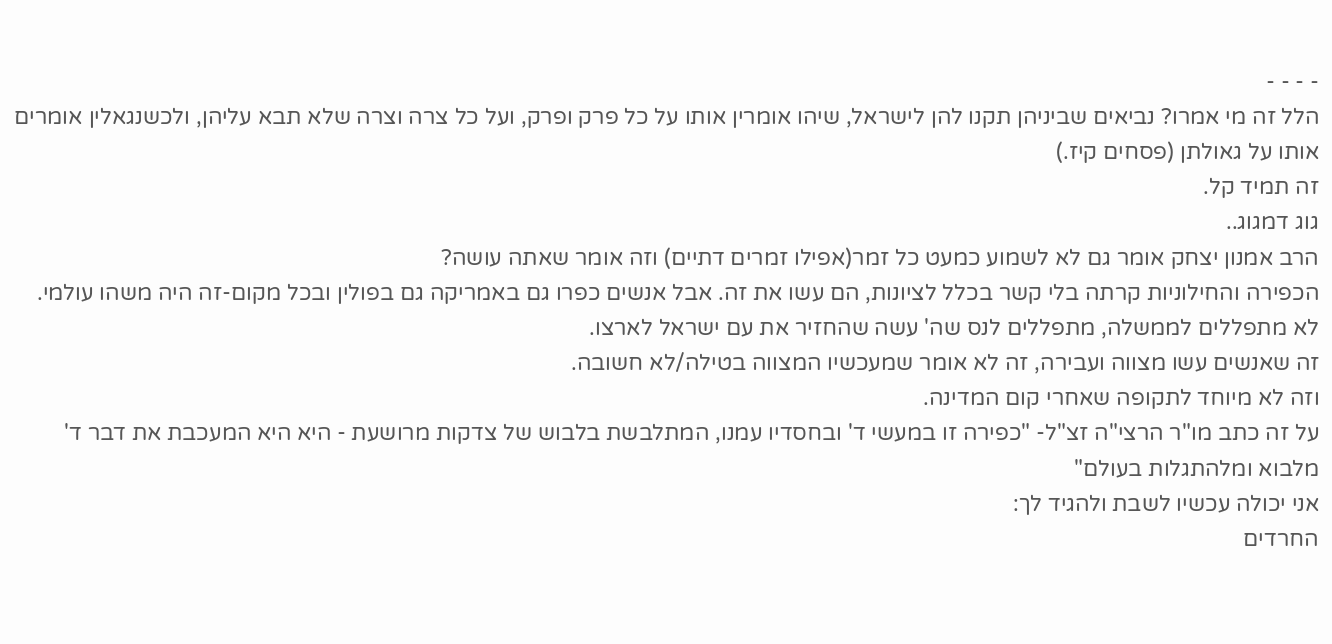- - - -
הלל זה מי אמרו? נביאים שביניהן תקנו להן לישראל, שיהו אומרין אותו על כל פרק ופרק, ועל כל צרה וצרה שלא תבא עליהן, ולכשנגאלין אומרים אותו על גאולתן (פסחים קיז.)
זה תמיד קל.
גוג דמגוג..
הרב אמנון יצחק אומר גם לא לשמוע כמעט כל זמר(אפילו זמרים דתיים) וזה אומר שאתה עושה?
הכפירה והחילוניות קרתה בלי קשר בכלל לציונות, הם עשו את זה. אבל אנשים כפרו גם באמריקה גם בפולין ובכל מקום-זה היה משהו עולמי.
לא מתפללים לממשלה, מתפללים לנס שה' עשה שהחזיר את עם ישראל לארצו.
זה שאנשים עשו מצווה ועבירה, זה לא אומר שמעכשיו המצווה בטילה/לא חשובה.
וזה לא מיוחד לתקופה שאחרי קום המדינה.
על זה כתב מו"ר הרצי"ה זצ"ל- "כפירה זו במעשי ד' ובחסדיו עמנו, המתלבשת בלבוש של צדקות מרושעת - היא היא המעכבת את דבר ד' מלבוא ומלהתגלות בעולם"
אני יכולה עכשיו לשבת ולהגיד לך:
החרדים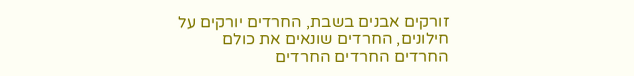זורקים אבנים בשבת, החרדים יורקים על חילונים, החרדים שונאים את כולם
החרדים החרדים החרדים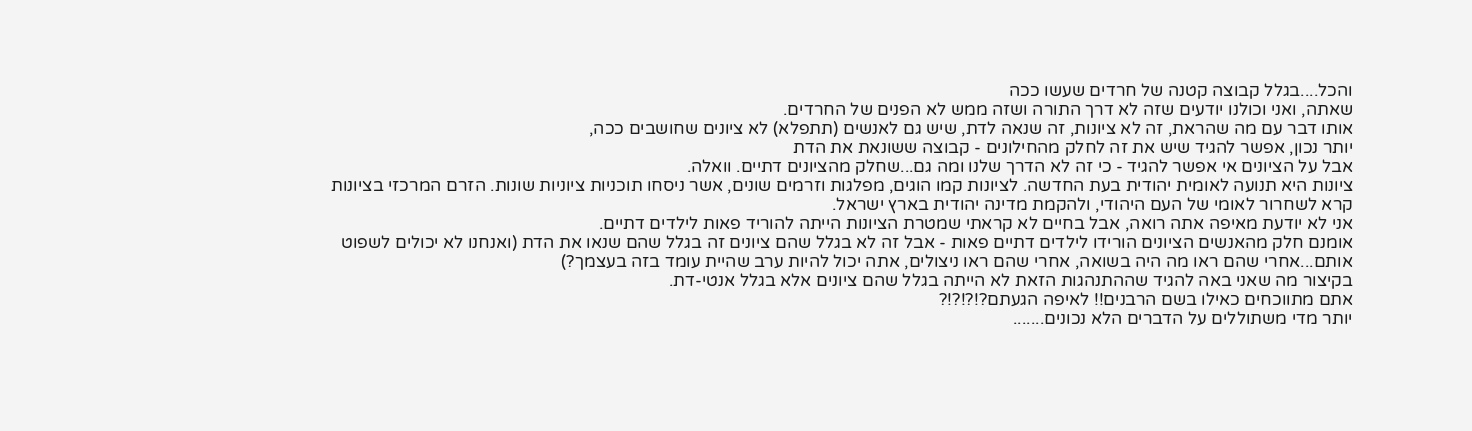והכל....בגלל קבוצה קטנה של חרדים שעשו ככה
שאתה, ואני וכולנו יודעים שזה לא דרך התורה ושזה ממש לא הפנים של החרדים.
אותו דבר עם מה שהראת, זה לא ציונות, זה שנאה לדת, שיש גם לאנשים (תתפלא) לא ציונים שחושבים ככה,
יותר נכון, אפשר להגיד שיש את זה לחלק מהחילונים - קבוצה ששונאת את הדת
אבל על הציונים אי אפשר להגיד - כי זה לא הדרך שלנו ומה גם...שחלק מהציונים דתיים. וואלה.
ציונות היא תנועה לאומית יהודית בעת החדשה. לציונות קמו הוגים, מפלגות וזרמים שונים, אשר ניסחו תוכניות ציוניות שונות. הזרם המרכזי בציונות קרא לשחרור לאומי של העם היהודי, ולהקמת מדינה יהודית בארץ ישראל.
אני לא יודעת מאיפה אתה רואה, אבל בחיים לא קראתי שמטרת הציונות הייתה להוריד פאות לילדים דתיים.
אומנם חלק מהאנשים הציונים הורידו לילדים דתיים פאות - אבל זה לא בגלל שהם ציונים זה בגלל שהם שנאו את הדת (ואנחנו לא יכולים לשפוט אותם...אחרי שהם ראו מה היה בשואה, אחרי שהם ראו ניצולים, אתה יכול להיות ערב שהיית עומד בזה בעצמך?)
בקיצור מה שאני באה להגיד שההתנהגות הזאת לא הייתה בגלל שהם ציונים אלא בגלל אנטי-דת.
אתם מתווכחים כאילו בשם הרבנים!! לאיפה הגעתם?!?!?!?
יותר מדי משתוללים על הדברים הלא נכונים.......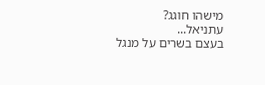מישהו חוגג?
עתניאל...
בעצם בשרים על מנגל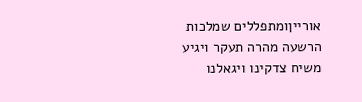אורייןומתפללים שמלכות הרשעה מהרה תעקר ויגיע משיח צדקינו ויגאלנו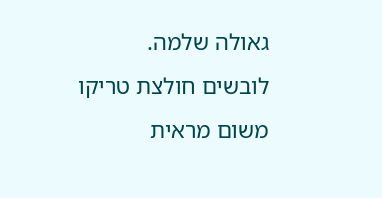גאולה שלמה.
לובשים חולצת טריקו משום מראית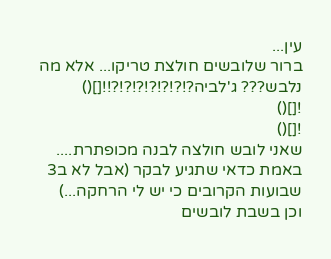עין...
ברור שלובשים חולצת טריקו... אלא מה נלבש??? ג'לביה?!?!?!?!?!?!?!![]()
![]()
![]()
שאני לובש חולצה לבנה מכופתרת....
באמת כדאי שתגיע לבקר (אבל לא ב3 שבועות הקרובים כי יש לי הרחקה...)
וכן בשבת לובשים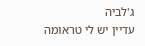ג'לביה
עדיין יש לי טראומה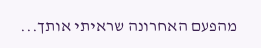מהפעם האחרונה שראיתי אותך...